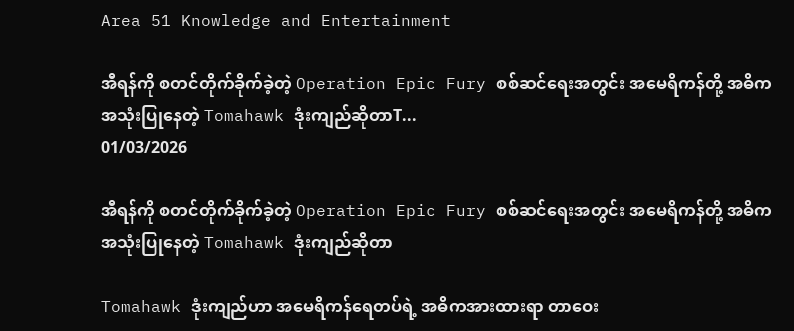Area 51 Knowledge and Entertainment

အီရန်ကို စတင်တိုက်ခိုက်ခဲ့တဲ့ Operation Epic Fury စစ်ဆင်ရေးအတွင်း အမေရိကန်တို့ အဓိကအသုံးပြုနေတဲ့ Tomahawk ဒုံးကျည်ဆိုတာT...
01/03/2026

အီရန်ကို စတင်တိုက်ခိုက်ခဲ့တဲ့ Operation Epic Fury စစ်ဆင်ရေးအတွင်း အမေရိကန်တို့ အဓိကအသုံးပြုနေတဲ့ Tomahawk ဒုံးကျည်ဆိုတာ

Tomahawk ဒုံးကျည်ဟာ အမေရိကန်ရေတပ်ရဲ့ အဓိကအားထားရာ တာဝေး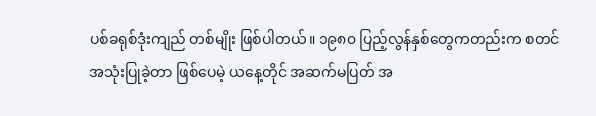ပစ်ခရုစ်ဒုံးကျည် တစ်မျိုး ဖြစ်ပါတယ်။ ၁၉၈၀ ပြည့်လွန်နှစ်တွေကတည်းက စတင်အသုံးပြုခဲ့တာ ဖြစ်ပေမဲ့ ယနေ့တိုင် အဆက်မပြတ် အ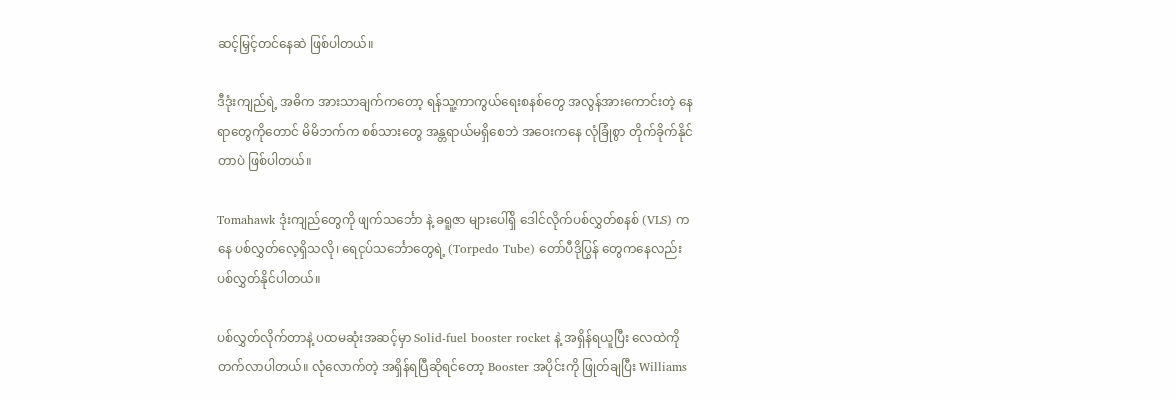ဆင့်မြှင့်တင်နေဆဲ ဖြစ်ပါတယ်။

ဒီဒုံးကျည်ရဲ့ အဓိက အားသာချက်ကတော့ ရန်သူ့ကာကွယ်ရေးစနစ်တွေ အလွန်အားကောင်းတဲ့ နေရာတွေကိုတောင် မိမိဘက်က စစ်သားတွေ အန္တရာယ်မရှိစေဘဲ အဝေးကနေ လုံခြုံစွာ တိုက်ခိုက်နိုင်တာပဲ ဖြစ်ပါတယ်။

Tomahawk ဒုံးကျည်တွေကို ဖျက်သင်္ဘော နဲ့ ခရူဇာ များပေါ်ရှိ ဒေါင်လိုက်ပစ်လွှတ်စနစ် (VLS) ကနေ ပစ်လွှတ်လေ့ရှိသလို၊ ရေငုပ်သင်္ဘောတွေရဲ့ (Torpedo Tube) တော်ပီဒိုပြွန် တွေကနေလည်း ပစ်လွှတ်နိုင်ပါတယ်။

ပစ်လွှတ်လိုက်တာနဲ့ ပထမဆုံးအဆင့်မှာ Solid-fuel booster rocket နဲ့ အရှိန်ရယူပြီး လေထဲကို တက်လာပါတယ်။ လုံလောက်တဲ့ အရှိန်ရပြီဆိုရင်တော့ Booster အပိုင်းကို ဖြုတ်ချပြီး Williams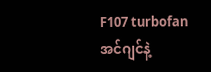F107 turbofan အင်ဂျင်နဲ့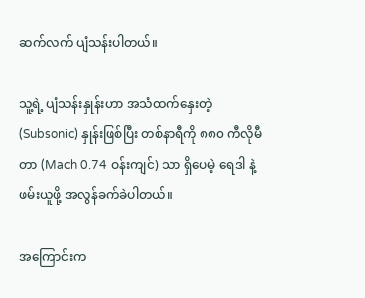ဆက်လက် ပျံသန်းပါတယ်။

သူ့ရဲ့ ပျံသန်းနှုန်းဟာ အသံထက်နှေးတဲ့ (Subsonic) နှုန်းဖြစ်ပြီး တစ်နာရီကို ၈၈၀ ကီလိုမီတာ (Mach 0.74 ဝန်းကျင်) သာ ရှိပေမဲ့ ရေဒါ နဲ့ ဖမ်းယူဖို့ အလွန်ခက်ခဲပါတယ်။

အကြောင်းက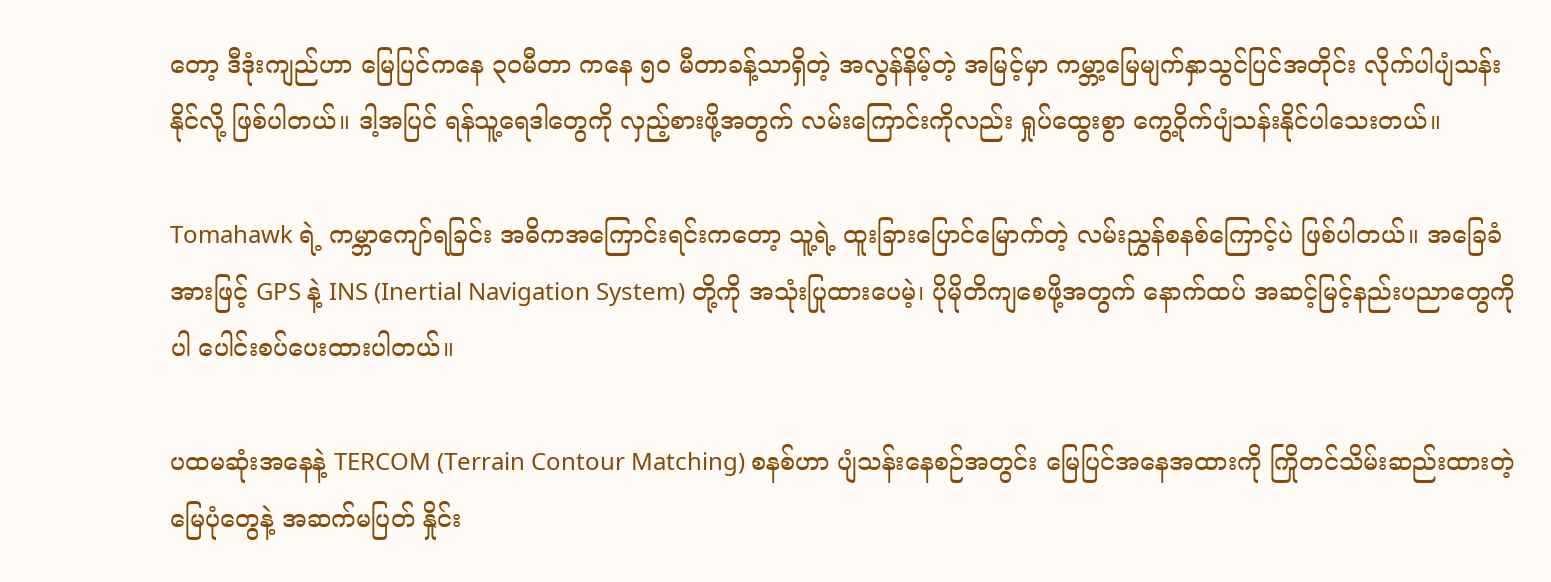တော့ ဒီဒုံးကျည်ဟာ မြေပြင်ကနေ ၃၀မီတာ ကနေ ၅၀ မီတာခန့်သာရှိတဲ့ အလွန်နိမ့်တဲ့ အမြင့်မှာ ကမ္ဘာ့မြေမျက်နှာသွင်ပြင်အတိုင်း လိုက်ပါပျံသန်းနိုင်လို့ ဖြစ်ပါတယ်။ ဒါ့အပြင် ရန်သူ့ရေဒါတွေကို လှည့်စားဖို့အတွက် လမ်းကြောင်းကိုလည်း ရှုပ်ထွေးစွာ ကွေ့ဝိုက်ပျံသန်းနိုင်ပါသေးတယ်။

Tomahawk ရဲ့ ကမ္ဘာကျော်ရခြင်း အဓိကအကြောင်းရင်းကတော့ သူ့ရဲ့ ထူးခြားပြောင်မြောက်တဲ့ လမ်းညွှန်စနစ်ကြောင့်ပဲ ဖြစ်ပါတယ်။ အခြေခံအားဖြင့် GPS နဲ့ INS (Inertial Navigation System) တို့ကို အသုံးပြုထားပေမဲ့၊ ပိုမိုတိကျစေဖို့အတွက် နောက်ထပ် အဆင့်မြင့်နည်းပညာတွေကိုပါ ပေါင်းစပ်ပေးထားပါတယ်။

ပထမဆုံးအနေနဲ့ TERCOM (Terrain Contour Matching) စနစ်ဟာ ပျံသန်းနေစဉ်အတွင်း မြေပြင်အနေအထားကို ကြိုတင်သိမ်းဆည်းထားတဲ့ မြေပုံတွေနဲ့ အဆက်မပြတ် နှိုင်း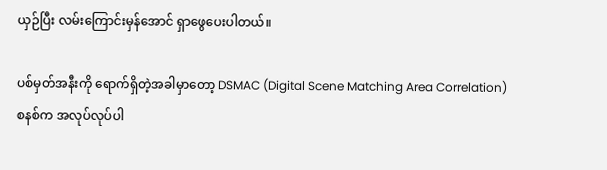ယှဉ်ပြီး လမ်းကြောင်းမှန်အောင် ရှာဖွေပေးပါတယ်။

ပစ်မှတ်အနီးကို ရောက်ရှိတဲ့အခါမှာတော့ DSMAC (Digital Scene Matching Area Correlation) စနစ်က အလုပ်လုပ်ပါ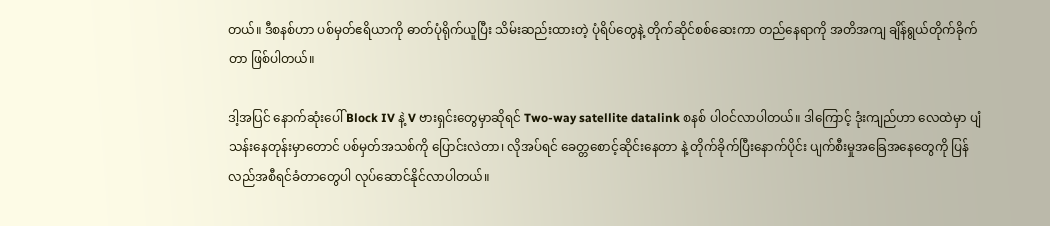တယ်။ ဒီစနစ်ဟာ ပစ်မှတ်ဧရိယာကို ဓာတ်ပုံရိုက်ယူပြီး သိမ်းဆည်းထားတဲ့ ပုံရိပ်တွေနဲ့ တိုက်ဆိုင်စစ်ဆေးကာ တည်နေရာကို အတိအကျ ချိန်ရွယ်တိုက်ခိုက်တာ ဖြစ်ပါတယ်။

ဒါ့အပြင် နောက်ဆုံးပေါ် Block IV နဲ့ V ဗားရှင်းတွေမှာဆိုရင် Two-way satellite datalink စနစ် ပါဝင်လာပါတယ်။ ဒါကြောင့် ဒုံးကျည်ဟာ လေထဲမှာ ပျံသန်းနေတုန်းမှာတောင် ပစ်မှတ်အသစ်ကို ပြောင်းလဲတာ၊ လိုအပ်ရင် ခေတ္တစောင့်ဆိုင်းနေတာ နဲ့ တိုက်ခိုက်ပြီးနောက်ပိုင်း ပျက်စီးမှုအခြေအနေတွေကို ပြန်လည်အစီရင်ခံတာတွေပါ လုပ်ဆောင်နိုင်လာပါတယ်။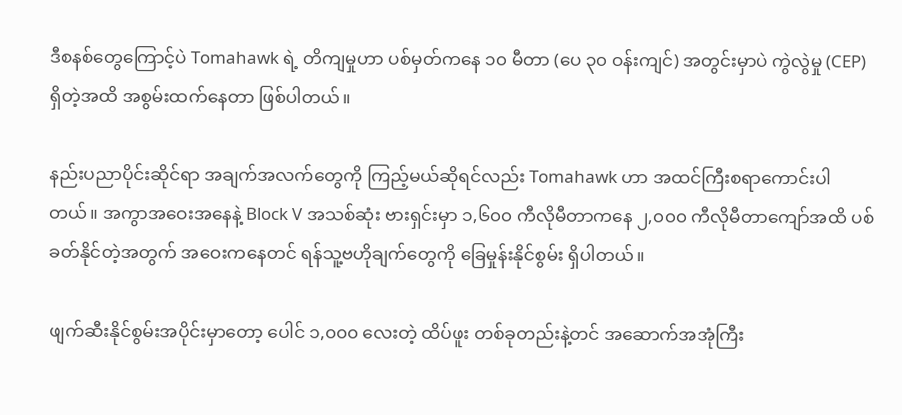ဒီစနစ်တွေကြောင့်ပဲ Tomahawk ရဲ့ တိကျမှုဟာ ပစ်မှတ်ကနေ ၁၀ မီတာ (ပေ ၃၀ ဝန်းကျင်) အတွင်းမှာပဲ ကွဲလွဲမှု (CEP) ရှိတဲ့အထိ အစွမ်းထက်နေတာ ဖြစ်ပါတယ်။

နည်းပညာပိုင်းဆိုင်ရာ အချက်အလက်တွေကို ကြည့်မယ်ဆိုရင်လည်း Tomahawk ဟာ အထင်ကြီးစရာကောင်းပါတယ်။ အကွာအဝေးအနေနဲ့ Block V အသစ်ဆုံး ဗားရှင်းမှာ ၁,၆၀၀ ကီလိုမီတာကနေ ၂,၀၀၀ ကီလိုမီတာကျော်အထိ ပစ်ခတ်နိုင်တဲ့အတွက် အဝေးကနေတင် ရန်သူ့ဗဟိုချက်တွေကို ခြေမှုန်းနိုင်စွမ်း ရှိပါတယ်။

ဖျက်ဆီးနိုင်စွမ်းအပိုင်းမှာတော့ ပေါင် ၁,၀၀၀ လေးတဲ့ ထိပ်ဖူး တစ်ခုတည်းနဲ့တင် အဆောက်အအုံကြီး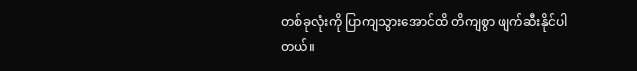တစ်ခုလုံးကို ပြာကျသွားအောင်ထိ တိကျစွာ ဖျက်ဆီးနိုင်ပါတယ်။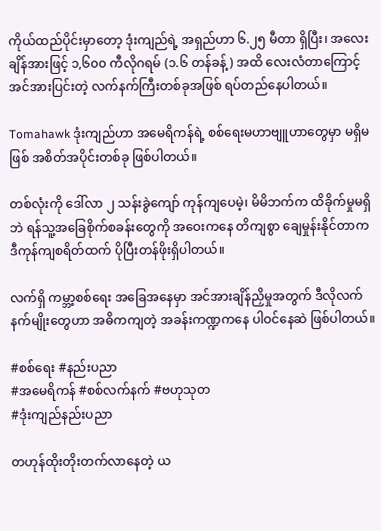ကိုယ်ထည်ပိုင်းမှာတော့ ဒုံးကျည်ရဲ့ အရှည်ဟာ ၆.၂၅ မီတာ ရှိပြီး၊ အလေးချိန်အားဖြင့် ၁,၆၀၀ ကီလိုဂရမ် (၁.၆ တန်ခန့်) အထိ လေးလံတာကြောင့် အင်အားပြင်းတဲ့ လက်နက်ကြီးတစ်ခုအဖြစ် ရပ်တည်နေပါတယ်။

Tomahawk ဒုံးကျည်ဟာ အမေရိကန်ရဲ့ စစ်ရေးမဟာဗျူဟာတွေမှာ မရှိမဖြစ် အစိတ်အပိုင်းတစ်ခု ဖြစ်ပါတယ်။

တစ်လုံးကို ဒေါ်လာ ၂ သန်းခွဲကျော် ကုန်ကျပေမဲ့၊ မိမိဘက်က ထိခိုက်မှုမရှိဘဲ ရန်သူ့အခြေစိုက်စခန်းတွေကို အဝေးကနေ တိကျစွာ ချေမှုန်းနိုင်တာက ဒီကုန်ကျစရိတ်ထက် ပိုပြီးတန်ဖိုးရှိပါတယ်။

လက်ရှိ ကမ္ဘာ့စစ်ရေး အခြေအနေမှာ အင်အားချိန်ညှိမှုအတွက် ဒီလိုလက်နက်မျိုးတွေဟာ အဓိကကျတဲ့ အခန်းကဏ္ဍကနေ ပါဝင်နေဆဲ ဖြစ်ပါတယ်။

#စစ်ရေး #နည်းပညာ
#အမေရိကန် #စစ်လက်နက် #ဗဟုသုတ
#ဒုံးကျည်နည်းပညာ

တဟုန်ထိုးတိုးတက်လာနေတဲ့ ယ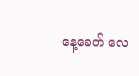နေ့ခေတ် လေ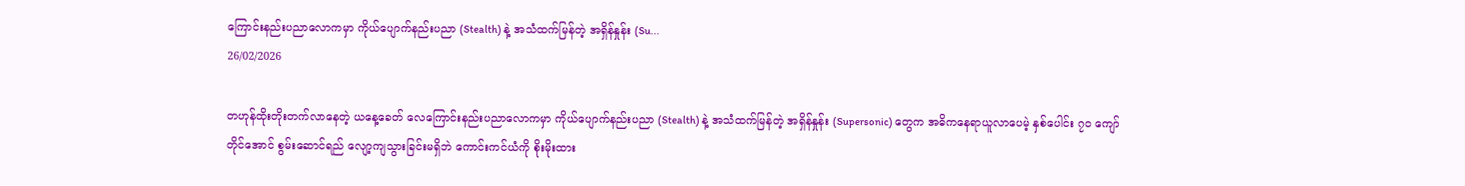ကြောင်းနည်းပညာလောကမှာ ကိုယ်ပျောက်နည်းပညာ (Stealth) နဲ့ အသံထက်မြန်တဲ့ အရှိန်နှုန်း (Su...
26/02/2026

တဟုန်ထိုးတိုးတက်လာနေတဲ့ ယနေ့ခေတ် လေကြောင်းနည်းပညာလောကမှာ ကိုယ်ပျောက်နည်းပညာ (Stealth) နဲ့ အသံထက်မြန်တဲ့ အရှိန်နှုန်း (Supersonic) တွေက အဓိကနေရာယူလာပေမဲ့ နှစ်ပေါင်း ၇၀ ကျော်တိုင်အောင် စွမ်းဆောင်ရည် လျော့ကျသွားခြင်းမရှိဘဲ ကောင်းကင်ယံကို စိုးမိုးထား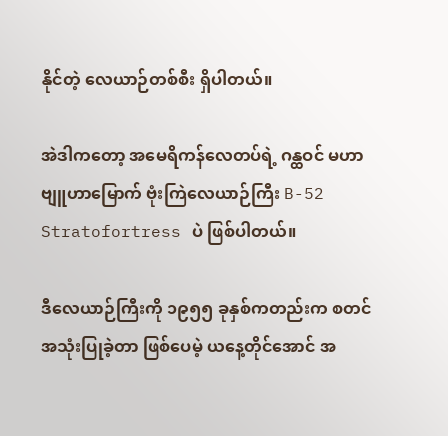နိုင်တဲ့ လေယာဉ်တစ်စီး ရှိပါတယ်။

အဲဒါကတော့ အမေရိကန်လေတပ်ရဲ့ ဂန္ထဝင် မဟာဗျူဟာမြောက် ဗုံးကြဲလေယာဉ်ကြီး B-52 Stratofortress ပဲ ဖြစ်ပါတယ်။

ဒီလေယာဉ်ကြီးကို ၁၉၅၅ ခုနှစ်ကတည်းက စတင်အသုံးပြုခဲ့တာ ဖြစ်ပေမဲ့ ယနေ့တိုင်အောင် အ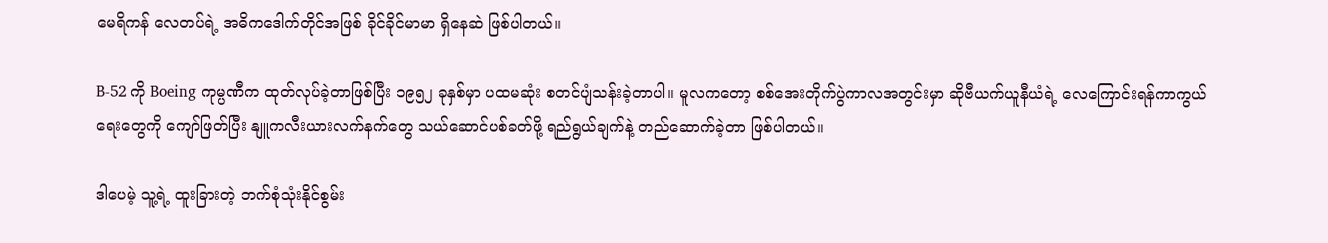မေရိကန်‌ လေတပ်ရဲ့ အဓိကဒေါက်တိုင်အဖြစ် ခိုင်ခိုင်မာမာ ရှိနေဆဲ ဖြစ်ပါတယ်။

B-52 ကို Boeing ကုမ္ပဏီက ထုတ်လုပ်ခဲ့တာဖြစ်ပြီး ၁၉၅၂ ခုနှစ်မှာ ပထမဆုံး စတင်ပျံသန်းခဲ့တာပါ။ မူလကတော့ စစ်အေးတိုက်ပွဲကာလအတွင်းမှာ ဆိုဗီယက်ယူနီယံရဲ့ လေကြောင်းရန်ကာကွယ်ရေးတွေကို ကျော်ဖြတ်ပြီး နျူကလီးယားလက်နက်တွေ သယ်ဆောင်ပစ်ခတ်ဖို့ ရည်ရွယ်ချက်နဲ့ တည်ဆောက်ခဲ့တာ ဖြစ်ပါတယ်။

ဒါပေမဲ့ သူ့ရဲ့ ထူးခြားတဲ့ ဘက်စုံသုံးနိုင်စွမ်း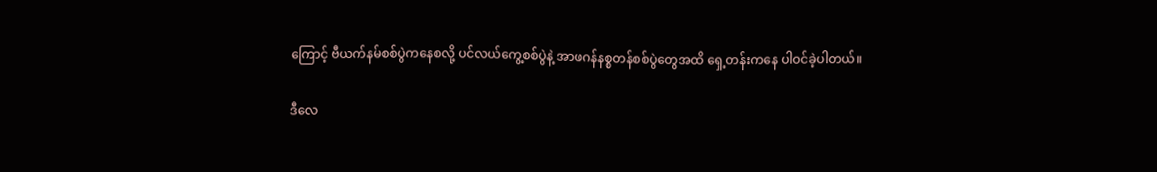ကြောင့် ဗီယက်နမ်စစ်ပွဲကနေစလို့ ပင်လယ်ကွေ့စစ်ပွဲနဲ့ အာဖဂန်နစ္စတန်စစ်ပွဲတွေအထိ ရှေ့တန်းကနေ ပါဝင်ခဲ့ပါတယ်။

ဒီလေ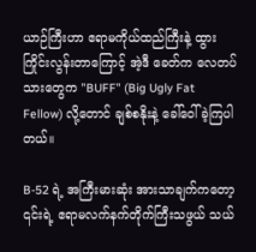ယာဉ်ကြီးဟာ ဧရာမကိုယ်ထည်ကြီးနဲ့ ထွားကြိုင်းလွန်းတာကြောင့် အဲ့ဒီ ခေတ်က လေတပ်သားတွေက "BUFF" (Big Ugly Fat Fellow) လို့တောင် ချစ်စနိုးနဲ့ ခေါ်ဝေါ်ခဲ့ကြပါတယ်။

B-52 ရဲ့ အကြီးမားဆုံး အားသာချက်ကတော့ ၎င်းရဲ့ ဧရာမလက်နက်တိုက်ကြီးသဖွယ် သယ်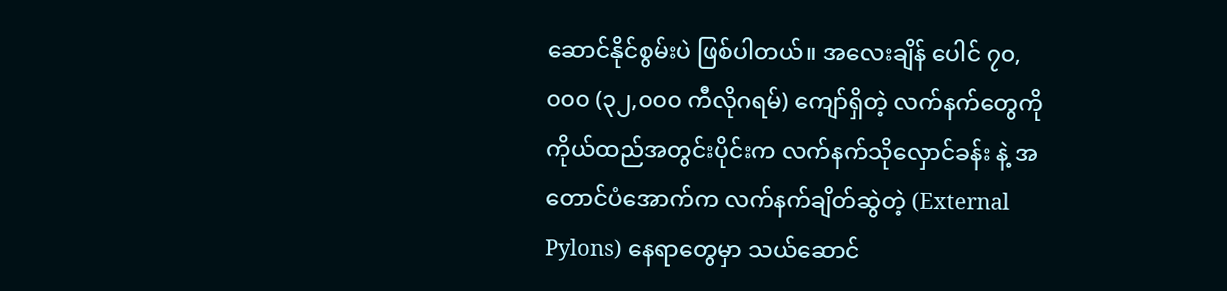ဆောင်နိုင်စွမ်းပဲ ဖြစ်ပါတယ်။ အ‌လေးချိန် ပေါင် ၇၀,၀၀၀ (၃၂,၀၀၀ ကီလိုဂရမ်) ကျော်ရှိတဲ့ လက်နက်တွေကို ကိုယ်ထည်အတွင်းပိုင်းက လက်နက်သိုလှောင်ခန်း နဲ့ အတောင်ပံအောက်က လက်နက်ချိတ်ဆွဲတဲ့ (External Pylons) နေရာတွေမှာ သယ်ဆောင်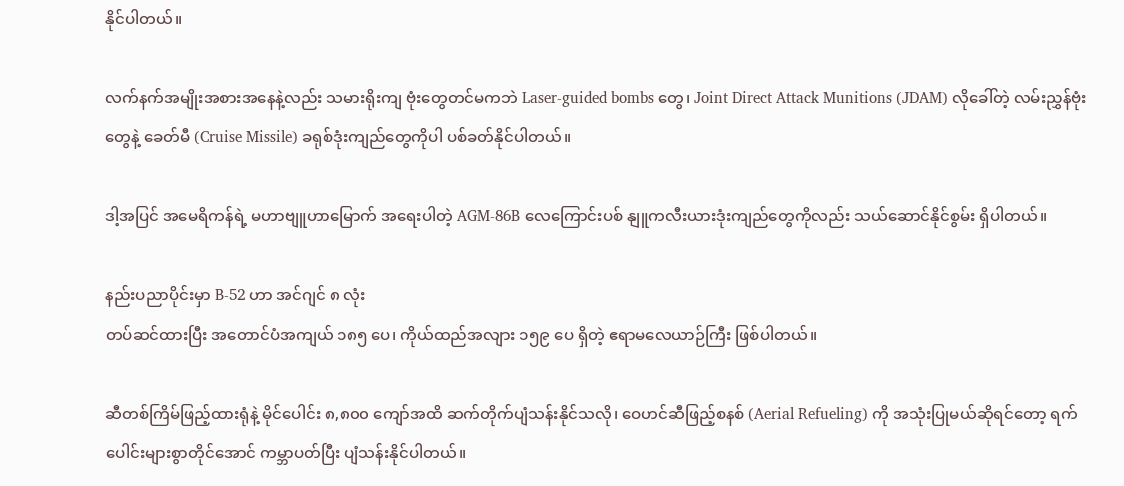နိုင်ပါတယ်။

လက်နက်အမျိုးအစားအနေနဲ့လည်း သမားရိုးကျ ဗုံးတွေတင်မကဘဲ Laser-guided bombs တွေ၊ Joint Direct Attack Munitions (JDAM) လိုခေါ်တဲ့ လမ်းညွှန်ဗုံးတွေနဲ့ ခေတ်မီ (Cruise Missile) ခရုစ်ဒုံးကျည်တွေကိုပါ ပစ်ခတ်နိုင်ပါတယ်။

ဒါ့အပြင် အမေရိကန်ရဲ့ မဟာဗျူဟာမြောက် အရေးပါတဲ့ AGM-86B လေကြောင်းပစ် နျူကလီးယားဒုံးကျည်တွေကိုလည်း သယ်ဆောင်နိုင်စွမ်း ရှိပါတယ်။

နည်းပညာပိုင်းမှာ B-52 ဟာ အင်ဂျင် ၈ လုံး
တပ်ဆင်ထားပြီး အတောင်ပံအကျယ် ၁၈၅ ပေ၊ ကိုယ်ထည်အလျား ၁၅၉ ပေ ရှိတဲ့ ဧရာမလေယာဉ်ကြီး ဖြစ်ပါတယ်။

ဆီတစ်ကြိမ်ဖြည့်ထားရုံနဲ့ မိုင်ပေါင်း ၈,၈၀၀ ကျော်အထိ ဆက်တိုက်ပျံသန်းနိုင်သလို၊ ဝေဟင်ဆီဖြည့်စနစ် (Aerial Refueling) ကို အသုံးပြုမယ်ဆိုရင်တော့ ရက်ပေါင်းများစွာတိုင်အောင် ကမ္ဘာပတ်ပြီး ပျံသန်းနိုင်ပါတယ်။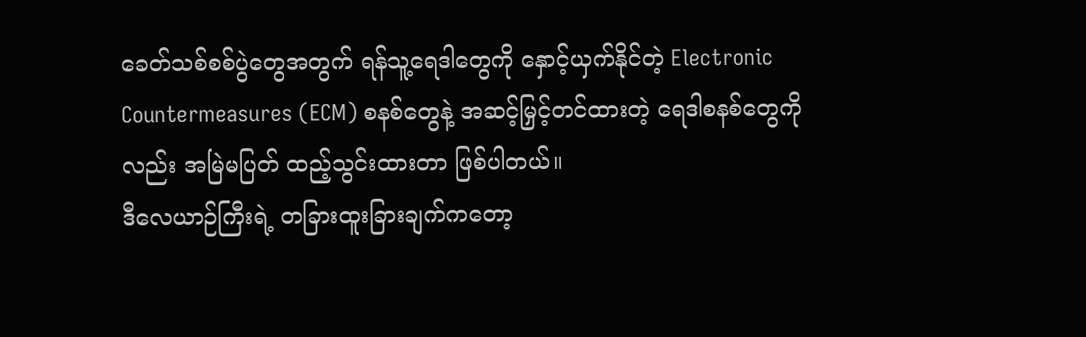ခေတ်သစ်စစ်ပွဲတွေအတွက် ရန်သူ့ရေဒါတွေကို နှောင့်ယှက်နိုင်တဲ့ Electronic Countermeasures (ECM) စနစ်တွေနဲ့ အဆင့်မြှင့်တင်ထားတဲ့ ရေဒါစနစ်တွေကိုလည်း အမြဲမပြတ် ထည့်သွင်းထားတာ ဖြစ်ပါတယ်။
ဒီလေယာဉ်ကြီးရဲ့ တခြားထူးခြားချက်ကတော့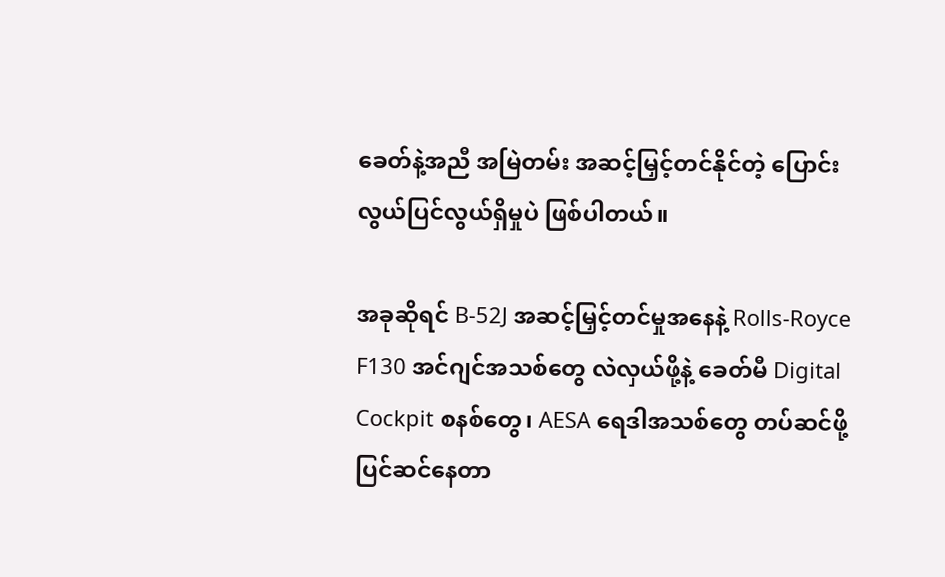ခေတ်နဲ့အညီ အမြဲတမ်း အဆင့်မြှင့်တင်နိုင်တဲ့ ပြောင်းလွယ်ပြင်လွယ်ရှိမှုပဲ ဖြစ်ပါတယ်။

အခုဆိုရင် B-52J အဆင့်မြှင့်တင်မှုအနေနဲ့ Rolls-Royce F130 အင်ဂျင်အသစ်တွေ လဲလှယ်ဖို့နဲ့ ခေတ်မီ Digital Cockpit စနစ်တွေ၊ AESA ရေဒါအသစ်တွေ တပ်ဆင်ဖို့ ပြင်ဆင်နေတာ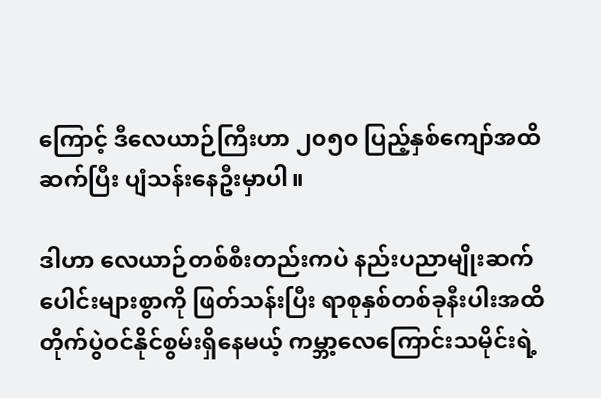ကြောင့် ဒီလေယာဉ်ကြီးဟာ ၂၀၅၀ ပြည့်နှစ်ကျော်အထိ ဆက်ပြီး ပျံသန်းနေဦးမှာပါ။

ဒါဟာ လေယာဉ်တစ်စီးတည်းကပဲ နည်းပညာမျိုးဆက်ပေါင်းများစွာကို ဖြတ်သန်းပြီး ရာစုနှစ်တစ်ခုနီးပါးအထိ တိုက်ပွဲဝင်နိုင်စွမ်းရှိနေမယ့် ကမ္ဘာ့လေကြောင်းသမိုင်းရဲ့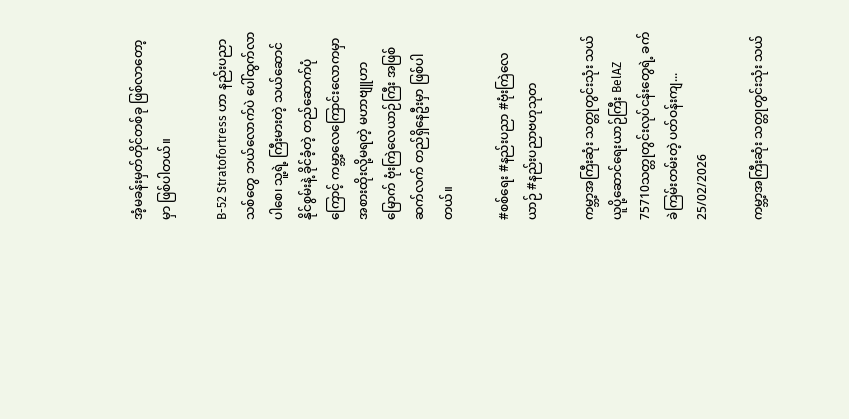အံ့မခန်းမှတ်တိုင်တစ်ခု ဖြစ်လာ‌တော့မှာ ဖြစ်ပါတယ်။

B-52 Stratofortress ဟာ နည်းပညာသစ်တွေ ဘယ်လောက်ပဲ ပေါ်ထွက်လာပါစေ၊ သူ့ရဲ့ ကြီးမားတဲ့ သယ်ဆောင်နိုင်စွမ်းနဲ့ ခိုင်ခံ့တဲ့ တည်ဆောက်ပုံကြောင့် ကမ္ဘာ့လေကြောင်းလောကမှာ အစားထိုးလို့မရတဲ့ မဟာဗျူဟာမြောက် ဗုံးကြဲလေယာဉ်ကြီး အဖြစ် ဆက်လက် တည်ရှိနေဦးမှာ ဖြစ်ပါတယ်။

#စစ်ရေး #နည်းပညာ #ဗုံးကြဲလေယာဉ် #နည်းပညာဗဟုသုတ

ကမ္ဘာ့အကြီးဆုံး သတ္တုတွင်းသုံး သယ်ယူပို့ဆောင်ရေးယာဉ်ကြီး BelAZ 75710သတ္တုတွင်းလုပ်ငန်းတွေရဲ့ ခက်ခဲကြမ်းတမ်းတဲ့ ပတ်ဝန်းကျ...
25/02/2026

ကမ္ဘာ့အကြီးဆုံး သတ္တုတွင်းသုံး သယ်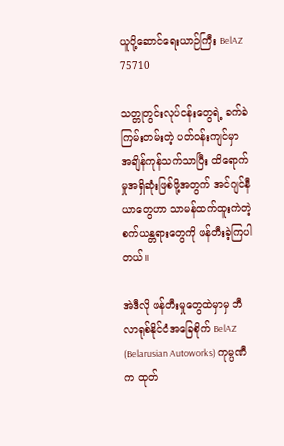ယူပို့ဆောင်ရေးယာဉ်ကြီး BelAZ 75710

သတ္တုတွင်းလုပ်ငန်းတွေရဲ့ ခက်ခဲကြမ်းတမ်းတဲ့ ပတ်ဝန်းကျင်မှာ အချိန်ကုန်သက်သာပြီး ထိရောက်မှုအရှိဆုံးဖြစ်ဖို့အတွက် အင်ဂျင်နီယာတွေဟာ သာမန်ထက်ထူးကဲတဲ့ စက်ယန္တရားတွေကို ဖန်တီးခဲ့ကြပါတယ်။

အဲဒီလို ဖန်တီးမှုတွေထဲမှာမှ ဘီလာရုစ်နိုင်ငံအခြေစိုက် BelAZ (Belarusian Autoworks) ကုမ္ပဏီက ထုတ်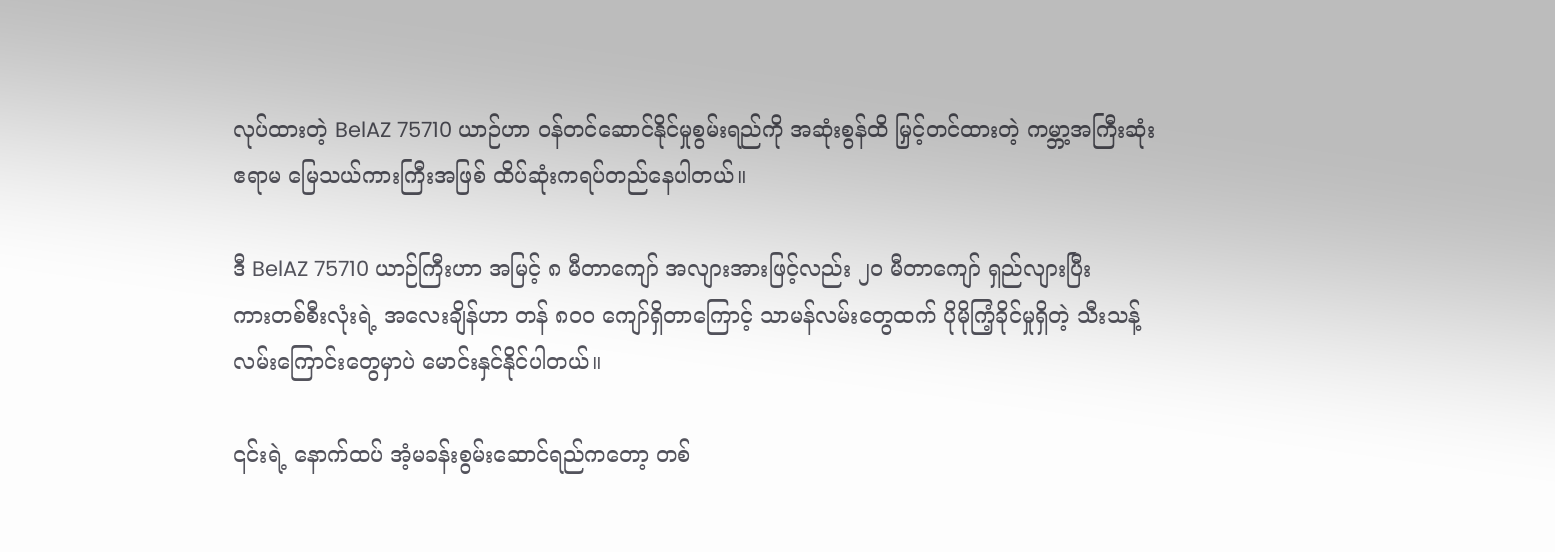လုပ်ထားတဲ့ BelAZ 75710 ယာဉ်ဟာ ဝန်တင်ဆောင်နိုင်မှုစွမ်းရည်ကို အဆုံးစွန်ထိ မြှင့်တင်ထားတဲ့ ကမ္ဘာ့အကြီးဆုံးဧရာမ မြေသယ်ကားကြီးအဖြစ် ထိပ်ဆုံးကရပ်တည်နေပါတယ်။

ဒီ BelAZ 75710 ယာဉ်ကြီးဟာ အမြင့် ၈ မီတာကျော် အလျားအားဖြင့်လည်း ၂၀ မီတာကျော် ရှည်လျားပြီး
ကားတစ်စီးလုံးရဲ့ အလေးချိန်ဟာ တန် ၈၀၀ ကျော်ရှိတာကြောင့် သာမန်လမ်းတွေထက် ပိုမိုကြံ့ခိုင်မှုရှိတဲ့ သီးသန့်လမ်းကြောင်းတွေမှာပဲ မောင်းနှင်နိုင်ပါတယ်။

၎င်းရဲ့ နောက်ထပ် အံ့မခန်းစွမ်းဆောင်ရည်ကတော့ တစ်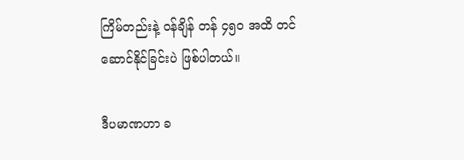ကြိမ်တည်းနဲ့ ဝန်ချိန် တန် ၄၅၀ အထိ တင်ဆောင်နိုင်ခြင်းပဲ ဖြစ်ပါတယ်။

ဒီပမာဏဟာ ခ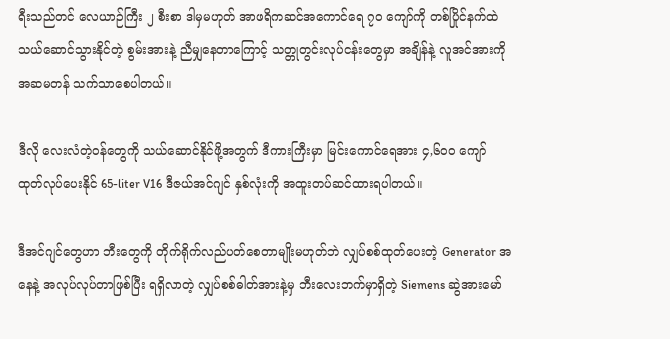ရီးသည်တင် လေယာဉ်ကြီး ၂ စီးစာ ဒါမှမဟုတ် အာဖရိကဆင်အကောင်ရေ ၇၀ ကျော်ကို တစ်ပြိုင်နက်ထဲ သယ်ဆောင်သွားနိုင်တဲ့ စွမ်းအားနဲ့ ညီမျှနေတာကြောင့် သတ္တုတွင်းလုပ်ငန်းတွေမှာ အချိန်နဲ့ လူအင်အားကို အဆမတန် သက်သာစေပါတယ်။

ဒီလို လေးလံတဲ့ဝန်တွေကို သယ်ဆောင်နိုင်ဖို့အတွက် ဒီကားကြီးမှာ မြင်းကောင်ရေအား ၄,၆၀၀ ကျော် ထုတ်လုပ်ပေးနိုင် 65-liter V16 ဒီဇယ်အင်ဂျင် နှစ်လုံးကို အထူးတပ်ဆင်ထားရပါတယ်။

ဒီအင်ဂျင်တွေဟာ ဘီးတွေကို တိုက်ရိုက်လည်ပတ်စေတာမျိုးမဟုတ်ဘဲ လျှပ်စစ်ထုတ်ပေးတဲ့ Generator အနေနဲ့ အလုပ်လုပ်တာဖြစ်ပြီး ရရှိလာတဲ့ လျှပ်စစ်ဓါတ်အားနဲ့မှ ဘီးလေးဘက်မှာရှိတဲ့ Siemens ဆွဲအားမော်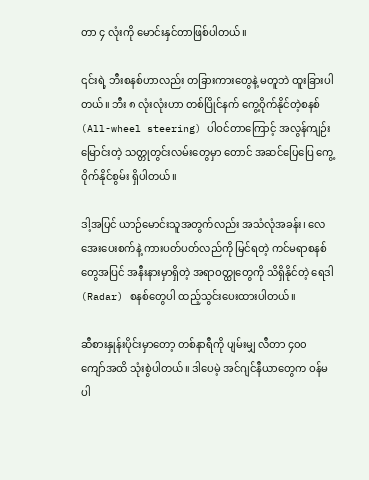တာ ၄ လုံးကို မောင်းနှင်တာဖြစ်ပါတယ်။

၎င်းရဲ့ ဘီးစနစ်ဟာလည်း တခြားကားတွေနဲ့ မတူဘဲ ထူးခြားပါတယ်။ ဘီး ၈ လုံးလုံးဟာ တစ်ပြိုင်နက် ကွေ့ဝိုက်နိုင်တဲ့စနစ် (All-wheel steering) ပါဝင်တာကြောင့် အလွန်ကျဉ်းမြောင်းတဲ့ သတ္တုတွင်းလမ်းတွေမှာ တောင် အဆင်ပြေပြေ ကွေ့ဝိုက်နိုင်စွမ်း ရှိပါတယ်။

ဒါ့အပြင် ယာဉ်မောင်းသူအတွက်လည်း အသံလုံအခန်း၊ လေအေးပေးစက်နဲ့ ကားပတ်ပတ်လည်ကို မြင်ရတဲ့ ကင်မရာစနစ်တွေအပြင် အနီးနားမှာရှိတဲ့ အရာဝတ္ထုတွေကို သိရှိနိုင်တဲ့ ရေဒါ (Radar) စနစ်တွေပါ ထည့်သွင်းပေးထားပါတယ်။

ဆီစားနှုန်းပိုင်းမှာတော့ တစ်နာရီကို ပျမ်းမျှ လီတာ ၄၀၀ ကျော်အထိ သုံးစွဲပါတယ်။ ဒါပေမဲ့ အင်ဂျင်နီယာတွေက ဝန်မပါ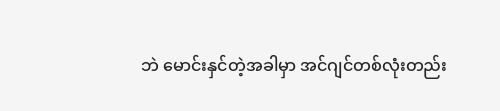ဘဲ မောင်းနှင်တဲ့အခါမှာ အင်ဂျင်တစ်လုံးတည်း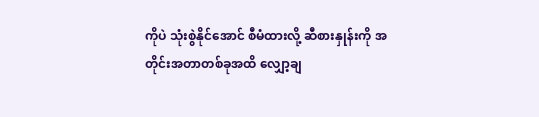ကိုပဲ သုံးစွဲနိုင်အောင် စီမံထားလို့ ဆီစားနှုန်းကို အတိုင်းအတာတစ်ခုအထိ လျှော့ချ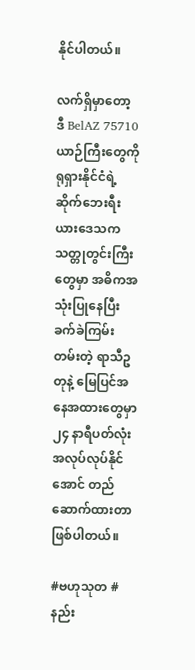နိုင်ပါတယ်။

လက်ရှိမှာတော့ ဒီ BelAZ 75710 ယာဉ်ကြီးတွေကို ရုရှားနိုင်ငံရဲ့ ဆိုက်ဘေးရီးယားဒေသက သတ္တုတွင်းကြီးတွေမှာ အဓိကအသုံးပြုနေပြီး ခက်ခဲကြမ်းတမ်းတဲ့ ရာသီဥတုနဲ့ မြေပြင်အနေအထားတွေမှာ ၂၄ နာရီပတ်လုံး အလုပ်လုပ်နိုင်အောင် တည်ဆောက်ထားတာ ဖြစ်ပါတယ်။

#ဗဟုသုတ #နည်း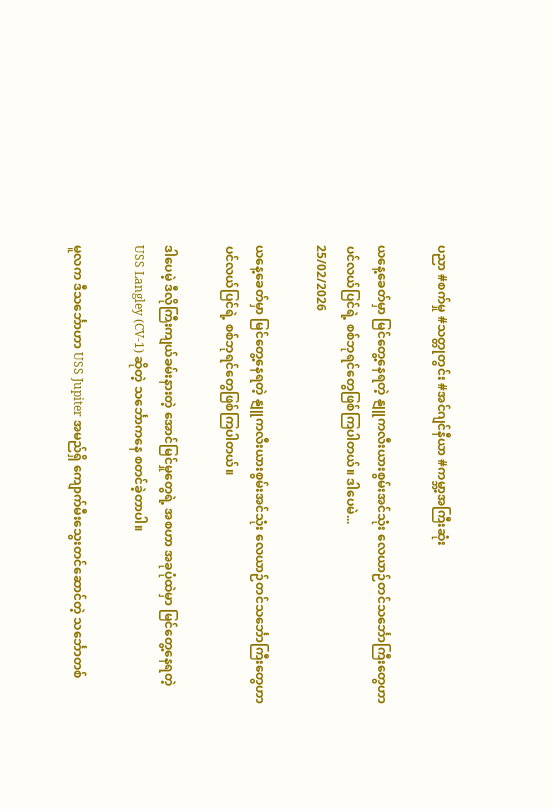ပညာ #စက်မှု #သတ္တုတွင်း #အင်ဂျင်နီယာ #ကမ္ဘာ့အကြီးဆုံး

ယနေ့ခေတ်မှာ မြင်တွေ့နေရတဲ့ နျူကလီးယားစွမ်းအင်သုံး လေယာဉ်တင်သင်္ဘောကြီးတွေဟာ ပင်လယ်ပြင်ရဲ့ စစ်ဘုရင်တွေဖြစ်ကြပါတယ်။ ဒါပေမဲ...
25/02/2026

ယနေ့ခေတ်မှာ မြင်တွေ့နေရတဲ့ နျူကလီးယားစွမ်းအင်သုံး လေယာဉ်တင်သင်္ဘောကြီးတွေဟာ ပင်လယ်ပြင်ရဲ့ စစ်ဘုရင်တွေဖြစ်ကြပါတယ်။

ဒါပေမဲ့ ဒီလိုကြီးကျယ်ခမ်းနားတဲ့ အောင်မြင်မှုတွေရဲ့ အစဟာ အခုပုံထဲမှာ မြင်တွေ့နေရတဲ့ USS Langley (CV-1) ဆိုတဲ့ သင်္ဘောကနေ စတင်ခဲ့တာပါ။

မူလက ဒီသင်္ဘောဟာ USS Jupiter အမည်ရှိ ကျောက်မီးသွေးတင်ဆောင်တဲ့ သင်္ဘောတစ်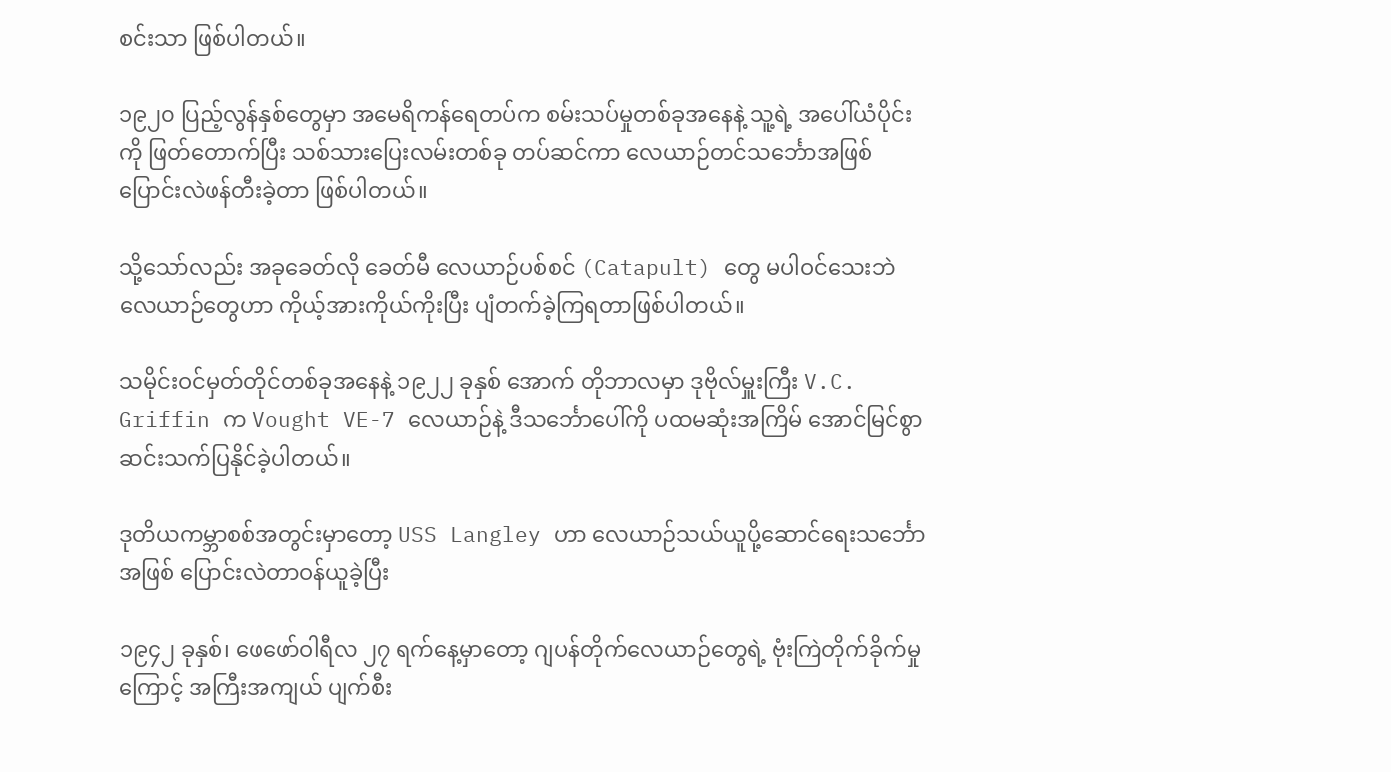စင်းသာ ဖြစ်ပါတယ်။

၁၉၂၀ ပြည့်လွန်နှစ်တွေမှာ အမေရိကန်ရေတပ်က စမ်းသပ်မှုတစ်ခုအနေနဲ့ သူ့ရဲ့ အပေါ်ယံပိုင်းကို ဖြတ်တောက်ပြီး သစ်သားပြေးလမ်းတစ်ခု တပ်ဆင်ကာ လေယာဉ်တင်သင်္ဘောအဖြစ် ပြောင်းလဲဖန်တီးခဲ့တာ ဖြစ်ပါတယ်။

သို့သော်လည်း အခုခေတ်လို ခေတ်မီ လေယာဉ်ပစ်စင် (Catapult) တွေ မပါဝင်သေးဘဲ လေယာဉ်တွေဟာ ကိုယ့်အားကိုယ်ကိုးပြီး ပျံတက်ခဲ့ကြရတာဖြစ်ပါတယ်။

သမိုင်းဝင်မှတ်တိုင်တစ်ခုအနေနဲ့ ၁၉၂၂ ခုနှစ် အောက် တိုဘာလမှာ ဒုဗိုလ်မှူးကြီး V.C. Griffin က Vought VE-7 လေယာဉ်နဲ့ ဒီသင်္ဘောပေါ်ကို ပထမဆုံးအကြိမ် အောင်မြင်စွာ ဆင်းသက်ပြနိုင်ခဲ့ပါတယ်။

ဒုတိယကမ္ဘာစစ်အတွင်းမှာတော့ USS Langley ဟာ လေယာဉ်သယ်ယူပို့ဆောင်ရေးသင်္ဘောအဖြစ် ပြောင်းလဲတာဝန်ယူခဲ့ပြီး

၁၉၄၂ ခုနှစ်၊ ဖေဖော်ဝါရီလ ၂၇ ရက်နေ့မှာတော့ ဂျပန်တိုက်လေယာဉ်တွေရဲ့ ဗုံးကြဲတိုက်ခိုက်မှုကြောင့် အကြီးအကျယ် ပျက်စီး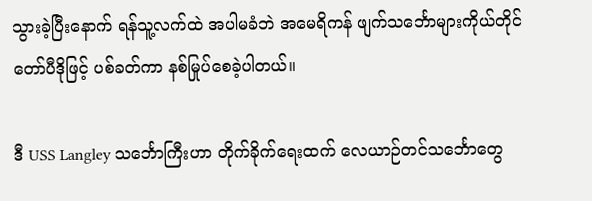သွားခဲ့ပြီးနောက် ရန်သူ့လက်ထဲ အပါမခံဘဲ အမေရိကန် ဖျက်သင်္ဘောများကိုယ်တိုင် တော်ပီဒိုဖြင့် ပစ်ခတ်ကာ နစ်မြုပ်စေခဲ့ပါတယ်။

ဒီ USS Langley သင်္ဘောကြီးဟာ တိုက်ခိုက်ရေးထက် လေယာဉ်တင်သင်္ဘောတွေ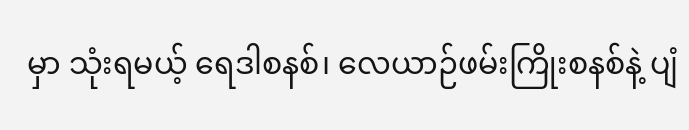မှာ သုံးရမယ့် ရေဒါစနစ်၊ လေယာဉ်ဖမ်းကြိုးစနစ်နဲ့ ပျံ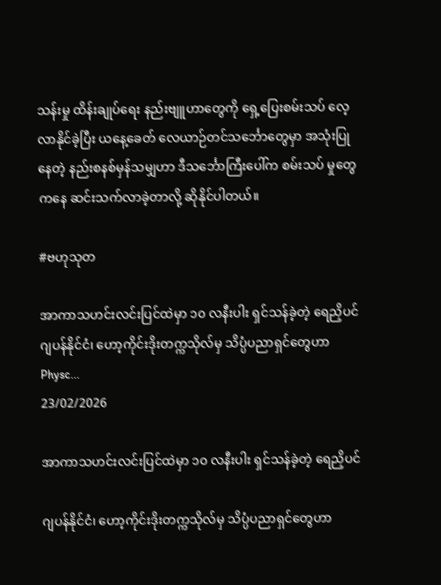သန်းမှု ထိန်းချုပ်ရေး နည်းဗျူဟာတွေကို ရှေ့ပြေးစမ်းသပ် လေ့လာနိုင်ခဲ့ပြီး ယနေ့ခေတ် လေယာဉ်တင်သင်္ဘောတွေမှာ အသုံးပြုနေတဲ့ နည်းစနစ်မှန်သမျှဟာ ဒီသင်္ဘောကြီးပေါ်က စမ်းသပ် မှုတွေကနေ ဆင်းသက်လာခဲ့တာလို့ ဆိုနိုင်ပါတယ်။

#ဗဟုသုတ

အာကာသဟင်းလင်းပြင်ထဲမှာ ၁၀ လနီးပါး ရှင်သန်ခဲ့တဲ့ ရေညှိပင်ဂျပန်နိုင်ငံ၊ ဟော့ကိုင်းဒိုးတက္ကသိုလ်မှ သိပ္ပံပညာရှင်တွေဟာ Physc...
23/02/2026

အာကာသဟင်းလင်းပြင်ထဲမှာ ၁၀ လနီးပါး ရှင်သန်ခဲ့တဲ့ ရေညှိပင်

ဂျပန်နိုင်ငံ၊ ဟော့ကိုင်းဒိုးတက္ကသိုလ်မှ သိပ္ပံပညာရှင်တွေဟာ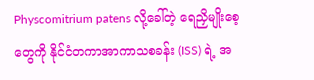Physcomitrium patens လို့ခေါ်တဲ့ ရေညှိမျိုးစေ့တွေကို နိုင်ငံတကာအာကာသစခန်း (ISS) ရဲ့ အ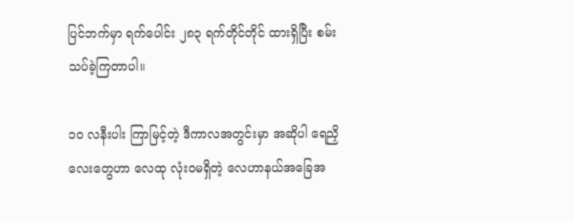ပြင်ဘက်မှာ ရက်ပေါင်း ၂၈၃ ရက်တိုင်တိုင် ထားရှိပြီး စမ်းသပ်ခဲ့ကြတာပါ။

၁၀ လနီးပါး ကြာမြင့်တဲ့ ဒီကာလအတွင်းမှာ အဆိုပါ ရေညှိလေးတွေဟာ လေထု လုံးဝမရှိတဲ့ လေဟာနယ်အခြေအ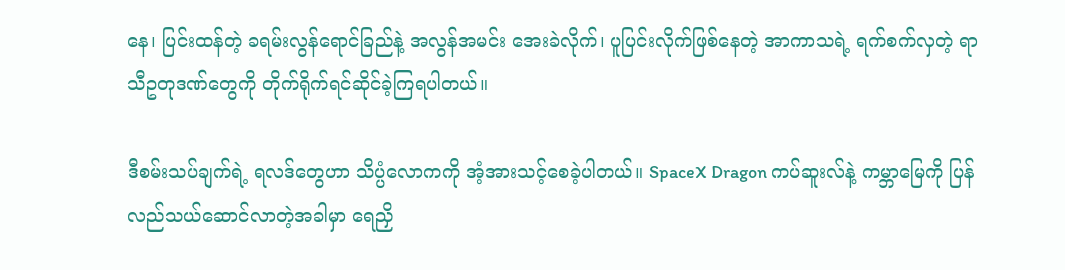နေ၊ ပြင်းထန်တဲ့ ခရမ်းလွန်ရောင်ခြည်နဲ့ အလွန်အမင်း အေးခဲလိုက်၊ ပူပြင်းလိုက်ဖြစ်နေတဲ့ အာကာသရဲ့ ရက်စက်လှတဲ့ ရာသီဥတုဒဏ်တွေကို တိုက်ရိုက်ရင်ဆိုင်ခဲ့ကြရပါတယ်။

ဒီစမ်းသပ်ချက်ရဲ့ ရလဒ်တွေဟာ သိပ္ပံလောကကို အံ့အားသင့်စေခဲ့ပါတယ်။ SpaceX Dragon ကပ်ဆူးလ်နဲ့ ကမ္ဘာမြေကို ပြန်လည်သယ်ဆောင်လာတဲ့အခါမှာ ရေညှိ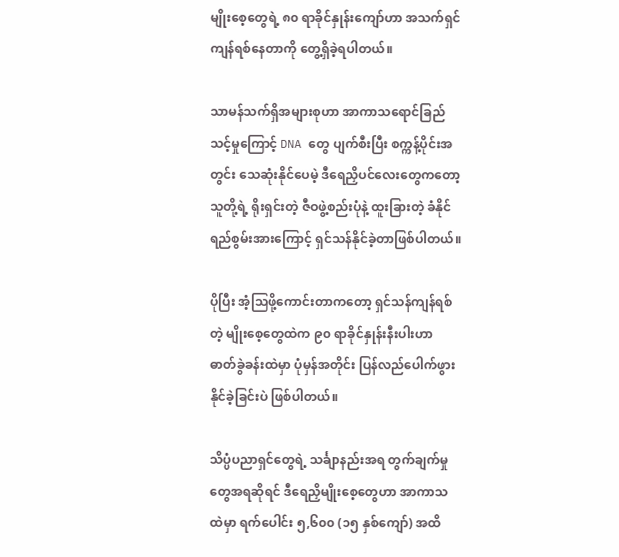မျိုးစေ့တွေရဲ့ ၈၀ ရာခိုင်နှုန်းကျော်ဟာ အသက်ရှင်ကျန်ရစ်နေတာကို တွေ့ရှိခဲ့ရပါတယ်။

သာမန်သက်ရှိအများစုဟာ အာကာသရောင်ခြည်သင့်မှုကြောင့် DNA တွေ ပျက်စီးပြီး စက္ကန့်ပိုင်းအတွင်း သေဆုံးနိုင်ပေမဲ့ ဒီရေညှိပင်လေးတွေကတော့ သူတို့ရဲ့ ရိုးရှင်းတဲ့ ဇီဝဖွဲ့စည်းပုံနဲ့ ထူးခြားတဲ့ ခံနိုင်ရည်စွမ်းအားကြောင့် ရှင်သန်နိုင်ခဲ့တာဖြစ်ပါတယ်။

ပိုပြီး အံ့သြဖို့ကောင်းတာကတော့ ရှင်သန်ကျန်ရစ်တဲ့ မျိုးစေ့တွေထဲက ၉၀ ရာခိုင်နှုန်းနီးပါးဟာ ဓာတ်ခွဲခန်းထဲမှာ ပုံမှန်အတိုင်း ပြန်လည်ပေါက်ဖွားနိုင်ခဲ့ခြင်းပဲ ဖြစ်ပါတယ်။

သိပ္ပံပညာရှင်တွေရဲ့ သင်္ချာနည်းအရ တွက်ချက်မှုတွေအရဆိုရင် ဒီရေညှိမျိုးစေ့တွေဟာ အာကာသထဲမှာ ရက်ပေါင်း ၅,၆၀၀ (၁၅ နှစ်ကျော်) အထိ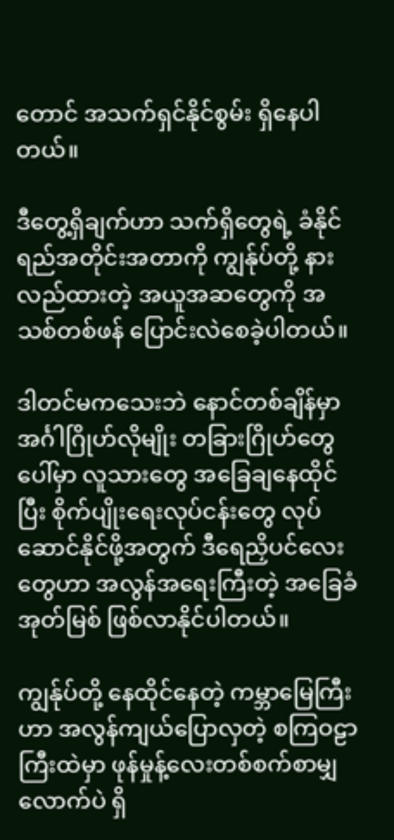တောင် အသက်ရှင်နိုင်စွမ်း ရှိနေပါတယ်။

ဒီတွေ့ရှိချက်ဟာ သက်ရှိတွေရဲ့ ခံနိုင်ရည်အတိုင်းအတာကို ကျွန်ုပ်တို့ နားလည်ထားတဲ့ အယူအဆတွေကို အသစ်တစ်ဖန် ပြောင်းလဲစေခဲ့ပါတယ်။

ဒါတင်မကသေးဘဲ နောင်တစ်ချိန်မှာ အင်္ဂါဂြိုဟ်လိုမျိုး တခြားဂြိုဟ်တွေပေါ်မှာ လူသားတွေ အခြေချနေထိုင်ပြီး စိုက်ပျိုးရေးလုပ်ငန်းတွေ လုပ်ဆောင်နိုင်ဖို့အတွက် ဒီရေညှိပင်လေးတွေဟာ အလွန်အရေးကြီးတဲ့ အခြေခံအုတ်မြစ် ဖြစ်လာနိုင်ပါတယ်။

ကျွန်ုပ်တို့ နေထိုင်နေတဲ့ ကမ္ဘာမြေကြီးဟာ အလွန်ကျယ်ပြောလှတဲ့ စကြဝဠာကြီးထဲမှာ ဖုန်မှုန့်လေးတစ်စက်စာမျှလောက်ပဲ ရှိ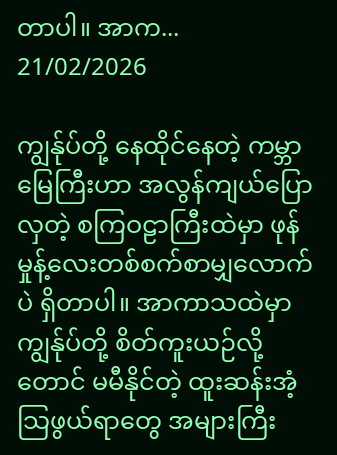တာပါ။ အာက...
21/02/2026

ကျွန်ုပ်တို့ နေထိုင်နေတဲ့ ကမ္ဘာမြေကြီးဟာ အလွန်ကျယ်ပြောလှတဲ့ စကြဝဠာကြီးထဲမှာ ဖုန်မှုန့်လေးတစ်စက်စာမျှလောက်ပဲ ရှိတာပါ။ အာကာသထဲမှာ ကျွန်ုပ်တို့ စိတ်ကူးယဉ်လို့တောင် မမီနိုင်တဲ့ ထူးဆန်းအံ့သြဖွယ်ရာတွေ အများကြီး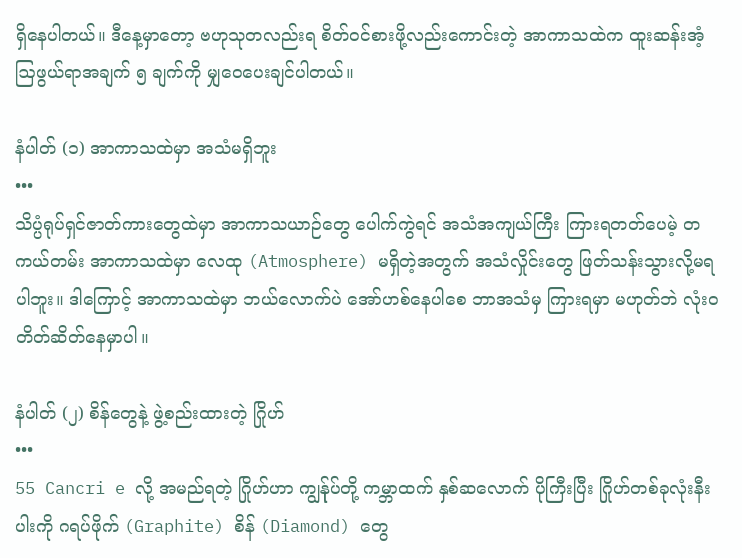ရှိနေပါတယ်။ ဒီနေ့မှာတော့ ဗဟုသုတလည်းရ စိတ်ဝင်စားဖို့လည်းကောင်းတဲ့ အာကာသထဲက ထူးဆန်းအံ့ဩဖွယ်ရာအချက် ၅ ချက်ကို မျှဝေပေးချင်ပါတယ်။

နံပါတ် (၁) အာကာသထဲမှာ အသံမရှိဘူး
•••
သိပ္ပံရုပ်ရှင်ဇာတ်ကားတွေထဲမှာ အာကာသယာဉ်တွေ ပေါက်ကွဲရင် အသံအကျယ်ကြီး ကြားရတတ်ပေမဲ့ တကယ်တမ်း အာကာသထဲမှာ လေထု (Atmosphere) မရှိတဲ့အတွက် အသံလှိုင်းတွေ ဖြတ်သန်းသွားလို့မရပါဘူး။ ဒါကြောင့် အာကာသထဲမှာ ဘယ်လောက်ပဲ အော်ဟစ်နေပါစေ ဘာအသံမှ ကြားရမှာ မဟုတ်ဘဲ လုံးဝ တိတ်ဆိတ်နေမှာပါ။

နံပါတ် (၂) စိန်တွေနဲ့ ဖွဲ့စည်းထားတဲ့ ဂြိုဟ်
•••
55 Cancri e လို့ အမည်ရတဲ့ ဂြိုဟ်ဟာ ကျွန်ုပ်တို့ ကမ္ဘာထက် နှစ်ဆလောက် ပိုကြီးပြီး ဂြိုဟ်တစ်ခုလုံးနီးပါးကို ဂရပ်ဖိုက် (Graphite) စိန် (Diamond) တွေ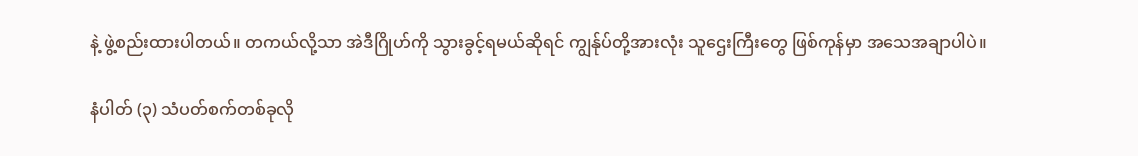နဲ့ ဖွဲ့စည်းထားပါတယ်။ တကယ်လို့သာ အဲဒီဂြိုဟ်ကို သွားခွင့်ရမယ်ဆိုရင် ကျွန်ုပ်တို့အားလုံး သူဌေးကြီးတွေ ဖြစ်ကုန်မှာ အသေအချာပါပဲ။

နံပါတ် (၃) သံပတ်စက်တစ်ခုလို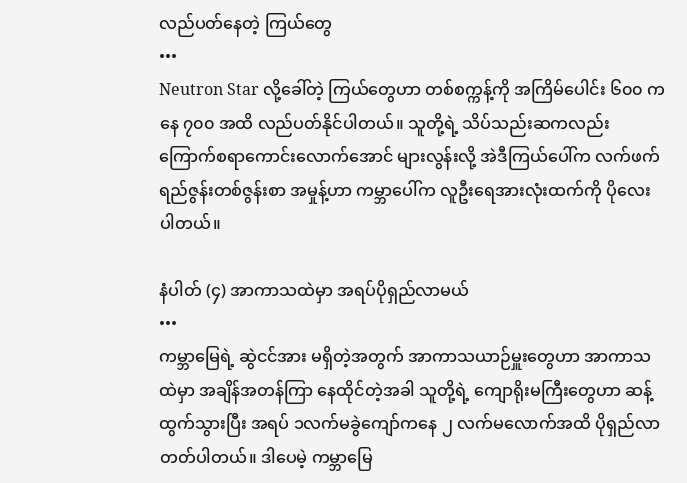လည်ပတ်နေတဲ့ ကြယ်တွေ
•••
Neutron Star လို့ခေါ်တဲ့ ကြယ်တွေဟာ တစ်စက္ကန့်ကို အကြိမ်ပေါင်း ၆၀၀ ကနေ ၇၀၀ အထိ လည်ပတ်နိုင်ပါတယ်။ သူတို့ရဲ့ သိပ်သည်းဆကလည်း ကြောက်စရာကောင်းလောက်အောင် များလွန်းလို့ အဲဒီကြယ်ပေါ်က လက်ဖက်ရည်ဇွန်းတစ်ဇွန်းစာ အမှုန့်ဟာ ကမ္ဘာပေါ်က လူဦးရေအားလုံးထက်ကို ပိုလေးပါတယ်။

နံပါတ် (၄) အာကာသထဲမှာ အရပ်ပိုရှည်လာမယ်
•••
ကမ္ဘာမြေရဲ့ ဆွဲငင်အား မရှိတဲ့အတွက် အာကာသယာဉ်မှူးတွေဟာ အာကာသထဲမှာ အချိန်အတန်ကြာ နေထိုင်တဲ့အခါ သူတို့ရဲ့ ကျောရိုးမကြီးတွေဟာ ဆန့်ထွက်သွားပြီး အရပ် ၁လက်မခွဲကျော်ကနေ ၂ လက်မလောက်အထိ ပိုရှည်လာတတ်ပါတယ်။ ဒါပေမဲ့ ကမ္ဘာမြေ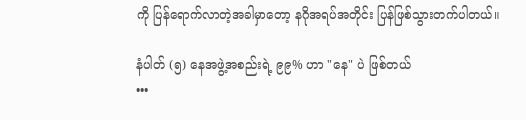ကို ပြန်ရောက်လာတဲ့အခါမှာတော့ နဂိုအရပ်အတိုင်း ပြန်ဖြစ်သွားတက်ပါတယ်။

နံပါတ် (၅) နေအဖွဲ့အစည်းရဲ့ ၉၉% ဟာ "နေ" ပဲ ဖြစ်တယ်
•••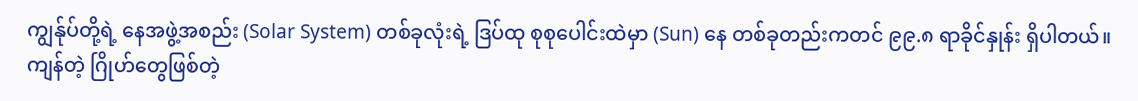ကျွန်ုပ်တို့ရဲ့ နေအဖွဲ့အစည်း (Solar System) တစ်ခုလုံးရဲ့ ဒြပ်ထု စုစုပေါင်းထဲမှာ (Sun) နေ တစ်ခုတည်းကတင် ၉၉.၈ ရာခိုင်နှုန်း ရှိပါတယ်။ ကျန်တဲ့ ဂြိုဟ်တွေဖြစ်တဲ့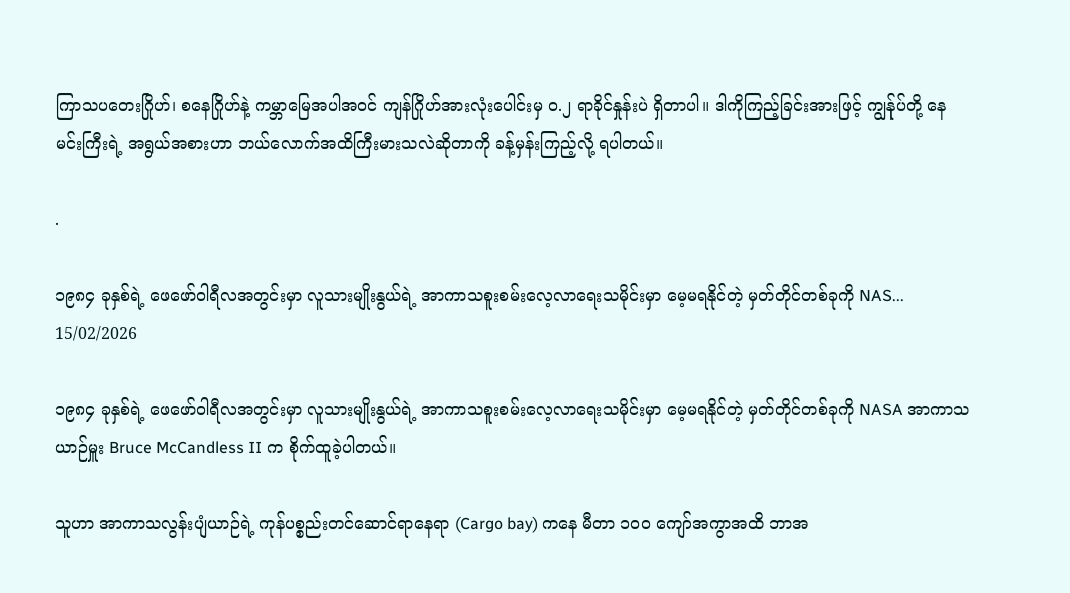ကြာသပတေးဂြိုဟ်၊ စနေဂြိုဟ်နဲ့ ကမ္ဘာမြေအပါအဝင် ကျန်ဂြိုဟ်အားလုံးပေါင်းမှ ၀.၂ ရာခိုင်နှုန်းပဲ ရှိတာပါ။ ဒါကိုကြည့်ခြင်းအားဖြင့် ကျွန်ုပ်တို့ နေမင်းကြီးရဲ့ အရွယ်အစားဟာ ဘယ်လောက်အထိကြီးမားသလဲဆိုတာကို ခန့်မှန်းကြည့်လို့ ရပါတယ်။

.

၁၉၈၄ ခုနှစ်ရဲ့ ဖေဖော်ဝါရီလအတွင်းမှာ လူသားမျိုးနွယ်ရဲ့ အာကာသစူးစမ်းလေ့လာရေးသမိုင်းမှာ မေ့မရနိုင်တဲ့ မှတ်တိုင်တစ်ခုကို NAS...
15/02/2026

၁၉၈၄ ခုနှစ်ရဲ့ ဖေဖော်ဝါရီလအတွင်းမှာ လူသားမျိုးနွယ်ရဲ့ အာကာသစူးစမ်းလေ့လာရေးသမိုင်းမှာ မေ့မရနိုင်တဲ့ မှတ်တိုင်တစ်ခုကို NASA အာကာသယာဉ်မှူး Bruce McCandless II က စိုက်ထူခဲ့ပါတယ်။

သူဟာ အာကာသလွန်းပျံယာဉ်ရဲ့ ကုန်ပစ္စည်းတင်ဆောင်ရာနေရာ (Cargo bay) ကနေ မီတာ ၁၀၀ ကျော်အကွာအထိ ဘာအ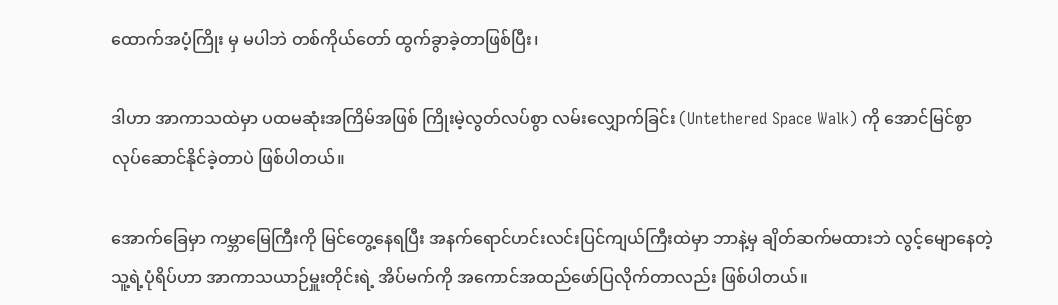ထောက်အပံ့ကြိုး မှ မပါဘဲ တစ်ကိုယ်တော် ထွက်ခွာခဲ့တာဖြစ်ပြီး၊

ဒါဟာ အာကာသထဲမှာ ပထမဆုံးအကြိမ်အဖြစ် ကြိုးမဲ့လွတ်လပ်စွာ လမ်းလျှောက်ခြင်း (Untethered Space Walk) ကို အောင်မြင်စွာ လုပ်ဆောင်နိုင်ခဲ့တာပဲ ဖြစ်ပါတယ်။

အောက်ခြေမှာ ကမ္ဘာမြေကြီးကို မြင်တွေ့နေရပြီး အနက်ရောင်ဟင်းလင်းပြင်ကျယ်ကြီးထဲမှာ ဘာနဲ့မှ ချိတ်ဆက်မထားဘဲ လွင့်မျောနေတဲ့ သူ့ရဲ့ပုံရိပ်ဟာ အာကာသယာဉ်မှူးတိုင်းရဲ့ အိပ်မက်ကို အကောင်အထည်ဖော်ပြလိုက်တာလည်း ဖြစ်ပါတယ်။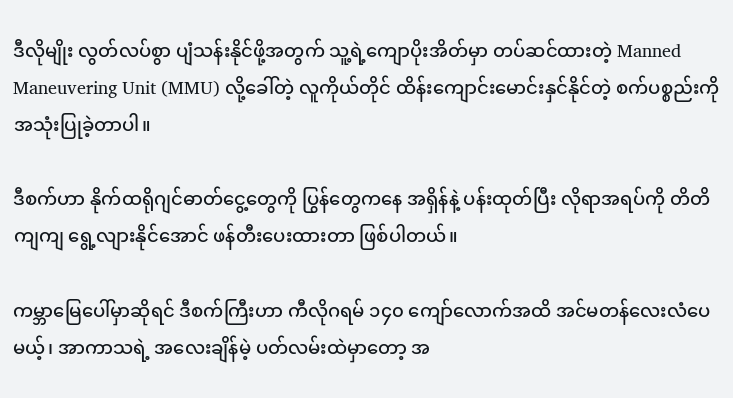ဒီလိုမျိုး လွတ်လပ်စွာ ပျံသန်းနိုင်ဖို့အတွက် သူ့ရဲ့ကျောပိုးအိတ်မှာ တပ်ဆင်ထားတဲ့ Manned Maneuvering Unit (MMU) လို့ခေါ်တဲ့ လူကိုယ်တိုင် ထိန်းကျောင်းမောင်းနှင်နိုင်တဲ့ စက်ပစ္စည်းကို အသုံးပြုခဲ့တာပါ။

ဒီစက်ဟာ နိုက်ထရိုဂျင်ဓာတ်ငွေ့တွေကို ပြွန်တွေကနေ အရှိန်နဲ့ ပန်းထုတ်ပြီး လိုရာအရပ်ကို တိတိကျကျ ရွေ့လျားနိုင်အောင် ဖန်တီးပေးထားတာ ဖြစ်ပါတယ်။

ကမ္ဘာမြေပေါ်မှာဆိုရင် ဒီစက်ကြီးဟာ ကီလိုဂရမ် ၁၄၀ ကျော်လောက်အထိ အင်မတန်လေးလံပေမယ့်၊ အာကာသရဲ့ အလေးချိန်မဲ့ ပတ်လမ်းထဲမှာတော့ အ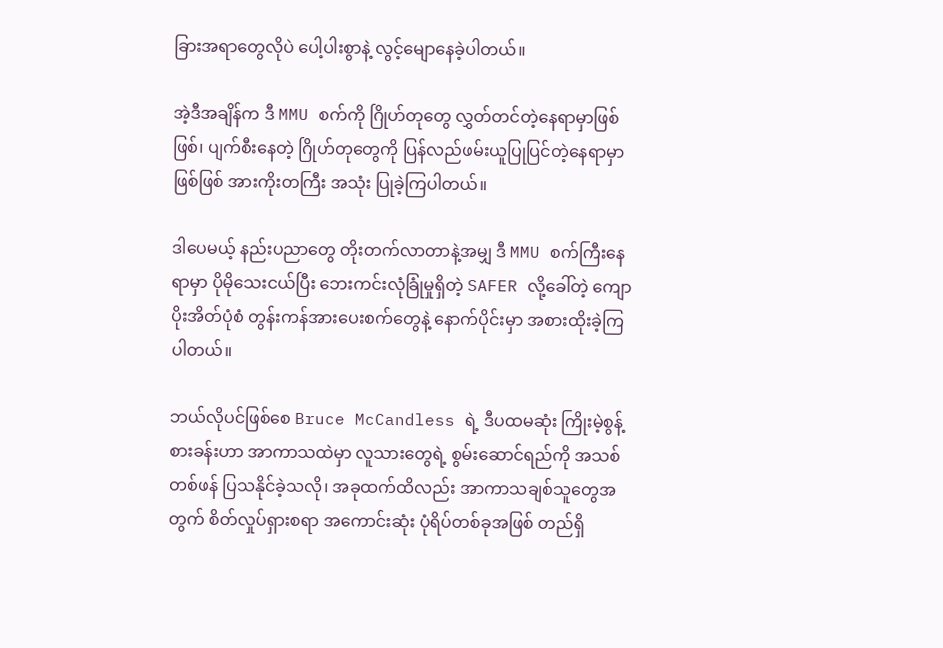ခြားအရာတွေလိုပဲ ပေါ့ပါးစွာနဲ့ လွင့်မျောနေခဲ့ပါတယ်။

အဲ့ဒီအချိန်က ဒီ MMU စက်ကို ဂြိုဟ်တုတွေ လွှတ်တင်တဲ့နေရာမှာဖြစ်ဖြစ်၊ ပျက်စီးနေတဲ့ ဂြိုဟ်တုတွေကို ပြန်လည်ဖမ်းယူပြုပြင်တဲ့နေရာမှာဖြစ်ဖြစ် အားကိုးတကြီး အသုံး ပြုခဲ့ကြပါတယ်။

ဒါပေမယ့် နည်းပညာတွေ တိုးတက်လာတာနဲ့အမျှ ဒီ MMU စက်ကြီးနေရာမှာ ပိုမိုသေးငယ်ပြီး ဘေးကင်းလုံခြုံမှုရှိတဲ့ SAFER လို့ခေါ်တဲ့ ကျောပိုးအိတ်ပုံစံ တွန်းကန်အားပေးစက်တွေနဲ့ နောက်ပိုင်းမှာ အစားထိုးခဲ့ကြပါတယ်။

ဘယ်လိုပင်ဖြစ်စေ Bruce McCandless ရဲ့ ဒီပထမဆုံး ကြိုးမဲ့စွန့်စားခန်းဟာ အာကာသထဲမှာ လူသားတွေရဲ့ စွမ်းဆောင်ရည်ကို အသစ်တစ်ဖန် ပြသနိုင်ခဲ့သလို၊ အခုထက်ထိလည်း အာကာသချစ်သူတွေအတွက် စိတ်လှုပ်ရှားစရာ အကောင်းဆုံး ပုံရိပ်တစ်ခုအဖြစ် တည်ရှိ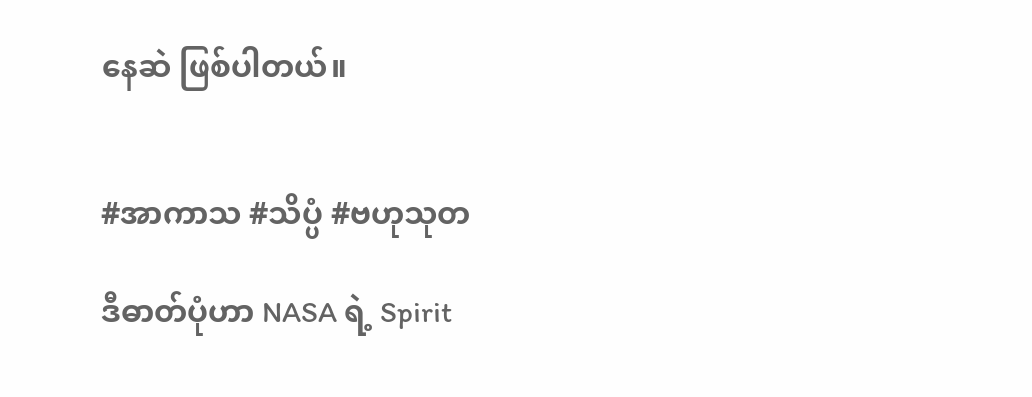နေဆဲ ဖြစ်ပါတယ်။


#အာကာသ #သိပ္ပံ #ဗဟုသုတ

ဒီဓာတ်ပုံဟာ NASA ရဲ့ Spirit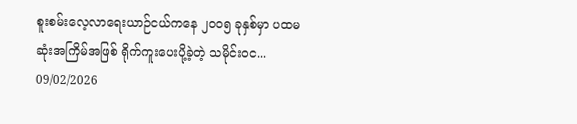စူးစမ်းလေ့လာရေးယာဉ်ငယ်ကနေ ၂၀၀၅ ခုနှစ်မှာ ပထမဆုံးအကြိမ်အဖြစ် ရိုက်ကူး‌ပေးပို့ခဲ့တဲ့ သမိုင်းဝင...
09/02/2026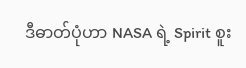ဒီဓာတ်ပုံဟာ NASA ရဲ့ Spirit စူး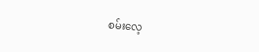စမ်းလေ့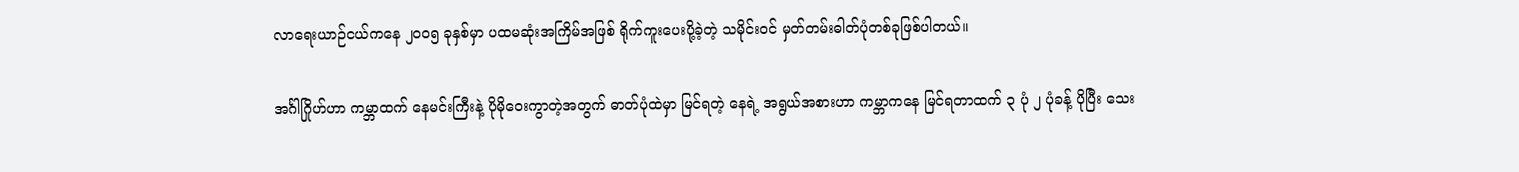လာရေးယာဉ်ငယ်ကနေ ၂၀၀၅ ခုနှစ်မှာ ပထမဆုံးအကြိမ်အဖြစ် ရိုက်ကူး‌ပေးပို့ခဲ့တဲ့ သမိုင်းဝင် မှတ်တမ်းဓါတ်ပုံတစ်ခုဖြစ်ပါတယ်။

အင်္ဂါဂြိုဟ်ဟာ ကမ္ဘာထက် နေမင်းကြီးနဲ့ ပိုမိုဝေးကွာတဲ့အတွက် ဓာတ်ပုံထဲမှာ မြင်ရတဲ့ နေရဲ့ အရွယ်အစားဟာ ကမ္ဘာကနေ မြင်ရတာထက် ၃ ပုံ ၂ ပုံခန့် ပိုပြီး သေး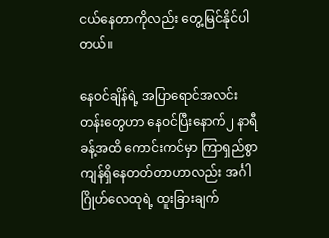ငယ်နေတာကိုလည်း တွေ့မြင်နိုင်ပါတယ်။

နေဝင်ချိန်ရဲ့ အပြာရောင်အလင်းတန်းတွေဟာ နေဝင်ပြီးနောက်၂ နာရီခန့်အထိ ကောင်းကင်မှာ ကြာရှည်စွာ ကျန်ရှိနေတတ်တာဟာလည်း အင်္ဂါဂြိုဟ်လေထုရဲ့ ထူးခြားချက်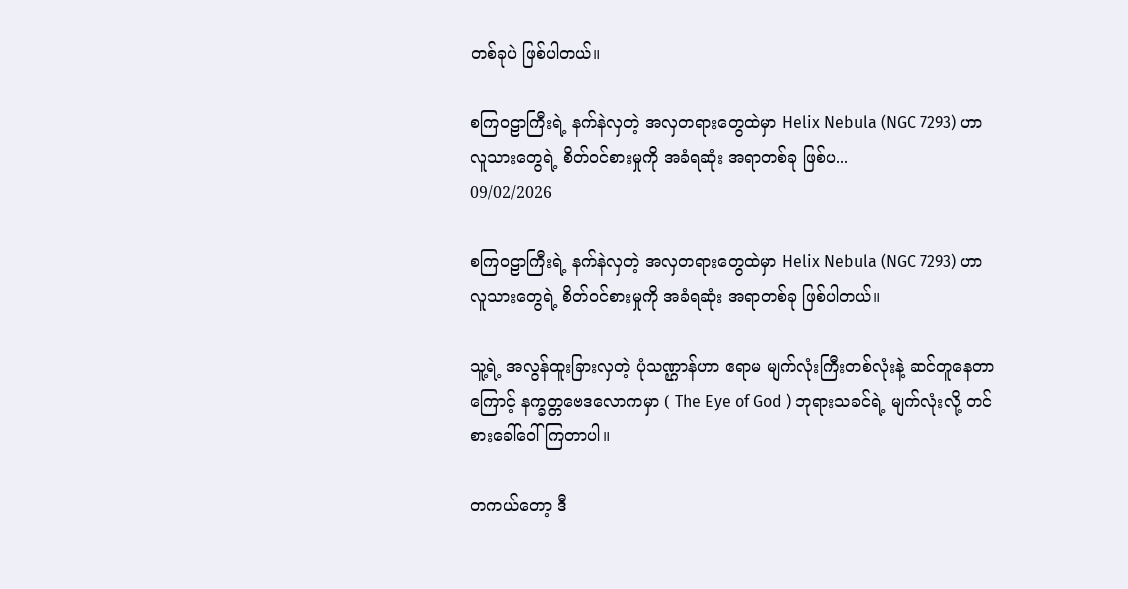တစ်ခုပဲ ဖြစ်ပါတယ်။

စကြဝဠာကြီးရဲ့ နက်နဲလှတဲ့ အလှတရားတွေထဲမှာ Helix Nebula (NGC 7293) ဟာ လူသားတွေရဲ့ စိတ်ဝင်စားမှုကို အခံရဆုံး အရာတစ်ခု ဖြစ်ပ...
09/02/2026

စကြဝဠာကြီးရဲ့ နက်နဲလှတဲ့ အလှတရားတွေထဲမှာ Helix Nebula (NGC 7293) ဟာ လူသားတွေရဲ့ စိတ်ဝင်စားမှုကို အခံရဆုံး အရာတစ်ခု ဖြစ်ပါတယ်။

သူ့ရဲ့ အလွန်ထူးခြားလှတဲ့ ပုံသဏ္ဌာန်ဟာ ဧရာမ မျက်လုံးကြီးတစ်လုံးနဲ့ ဆင်တူနေတာကြောင့် နက္ခတ္တဗေဒလောကမှာ ( The Eye of God ) ဘုရားသခင်ရဲ့ မျက်လုံးလို့ တင်စားခေါ်ဝေါ်ကြတာပါ။

တကယ်တော့ ဒီ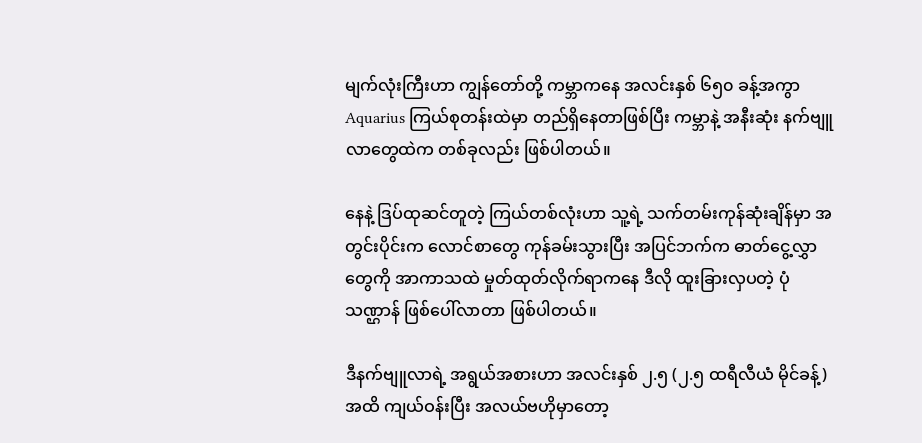မျက်လုံးကြီးဟာ ကျွန်တော်တို့ ကမ္ဘာကနေ အလင်းနှစ် ၆၅၀ ခန့်အကွာ Aquarius ကြယ်စုတန်းထဲမှာ တည်ရှိနေတာဖြစ်ပြီး ကမ္ဘာနဲ့ အနီးဆုံး နက်ဗျူလာတွေထဲက တစ်ခုလည်း ဖြစ်ပါတယ်။

နေနဲ့ ဒြပ်ထုဆင်တူတဲ့ ကြယ်တစ်လုံးဟာ သူ့ရဲ့ သက်တမ်းကုန်ဆုံးချိန်မှာ အတွင်းပိုင်းက လောင်စာတွေ ကုန်ခမ်းသွားပြီး အပြင်ဘက်က ဓာတ်ငွေ့လွှာတွေကို အာကာသထဲ မှုတ်ထုတ်လိုက်ရာကနေ ဒီလို ထူးခြားလှပတဲ့ ပုံသဏ္ဌာန် ဖြစ်ပေါ်လာတာ ဖြစ်ပါတယ်။

ဒီနက်ဗျူလာရဲ့ အရွယ်အစားဟာ အလင်းနှစ် ၂.၅ (၂.၅ ထရီလီယံ မိုင်ခန့်) အထိ ကျယ်ဝန်းပြီး အလယ်ဗဟိုမှာတော့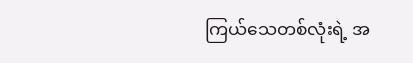ကြယ်သေတစ်လုံးရဲ့ အ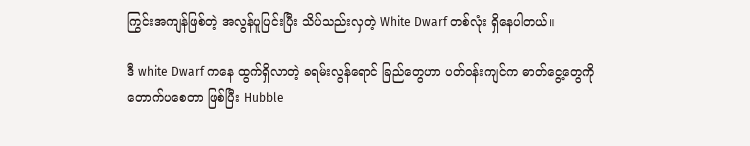ကြွင်းအကျန်ဖြစ်တဲ့ အလွန်ပူပြင်းပြီး သိပ်သည်းလှတဲ့ White Dwarf တစ်လုံး ရှိနေပါတယ်။

ဒီ white Dwarf ကနေ ထွက်ရှိလာတဲ့ ခရမ်းလွန်ရောင် ခြည်တွေဟာ ပတ်ဝန်းကျင်က ဓာတ်ငွေ့တွေကို တောက်ပစေတာ ဖြစ်ပြီး Hubble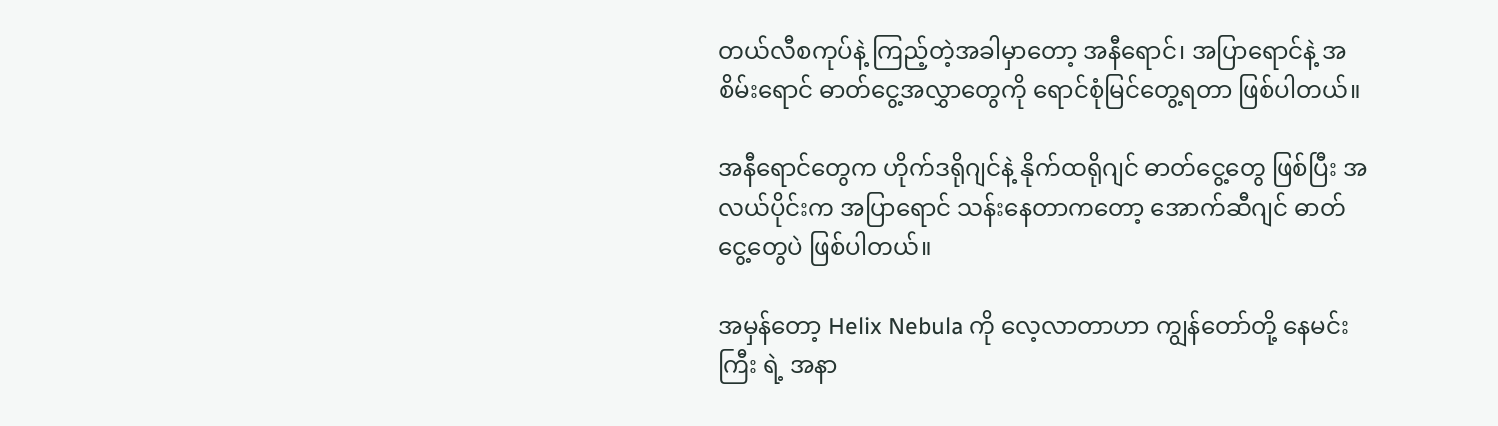တယ်လီစကုပ်နဲ့ ကြည့်တဲ့အခါမှာတော့ အနီရောင်၊ အပြာရောင်နဲ့ အစိမ်းရောင် ဓာတ်ငွေ့အလွှာတွေကို ရောင်စုံမြင်တွေ့ရတာ ဖြစ်ပါတယ်။

အနီရောင်တွေက ဟိုက်ဒရိုဂျင်နဲ့ နိုက်ထရိုဂျင် ဓာတ်ငွေ့တွေ ဖြစ်ပြီး အလယ်ပိုင်းက အပြာရောင် သန်းနေတာကတော့ အောက်ဆီဂျင် ဓာတ်ငွေ့တွေပဲ ဖြစ်ပါတယ်။

အမှန်တော့ Helix Nebula ကို လေ့လာတာဟာ ကျွန်တော်တို့ နေမင်းကြီး ရဲ့ အနာ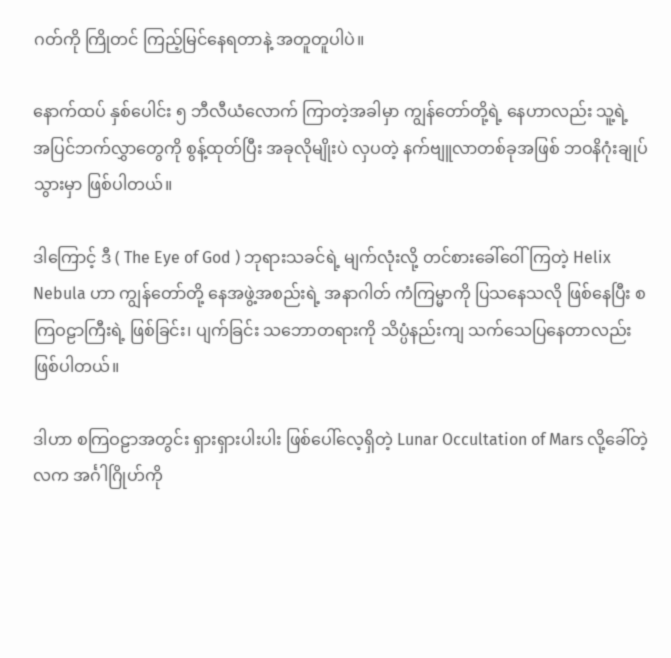ဂတ်ကို ကြိုတင် ကြည့်မြင်နေရတာနဲ့ အတူတူပါပဲ။

နောက်ထပ် နှစ်ပေါင်း ၅ ဘီလီယံလောက် ကြာတဲ့အခါမှာ ကျွန်တော်တို့ရဲ့ နေဟာလည်း သူ့ရဲ့ အပြင်ဘက်လွှာတွေကို စွန့်ထုတ်ပြီး အခုလိုမျိုးပဲ လှပတဲ့ နက်ဗျူလာတစ်ခုအဖြစ် ဘဝနိဂုံးချုပ်သွားမှာ ဖြစ်ပါတယ်။

ဒါကြောင့် ဒီ ( The Eye of God ) ဘုရားသခင်ရဲ့ မျက်လုံးလို့ တင်စားခေါ်ဝေါ်ကြတဲ့ Helix Nebula ဟာ ကျွန်တော်တို့ နေအဖွဲ့အစည်းရဲ့ အနာဂါတ် ကံကြမ္မာကို ပြသနေသလို ဖြစ်နေပြီး စကြဝဠာကြီးရဲ့ ဖြစ်ခြင်း၊ ပျက်ခြင်း သဘောတရားကို သိပ္ပံနည်းကျ သက်သေပြနေတာလည်း ဖြစ်ပါတယ်။

ဒါဟာ စကြဝဠာအတွင်း ရှားရှားပါးပါး ဖြစ်ပေါ်လေ့ရှိတဲ့ Lunar Occultation of Mars လို့ခေါ်တဲ့ လက အင်္ဂါဂြိုဟ်ကို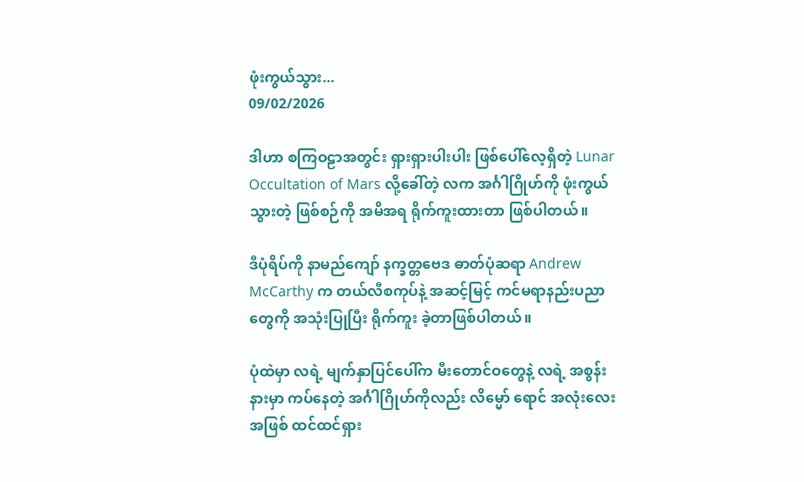ဖုံးကွယ်သွား...
09/02/2026

ဒါဟာ စကြဝဠာအတွင်း ရှားရှားပါးပါး ဖြစ်ပေါ်လေ့ရှိတဲ့ Lunar Occultation of Mars လို့ခေါ်တဲ့ လက အင်္ဂါဂြိုဟ်ကို ဖုံးကွယ်သွားတဲ့ ဖြစ်စဉ်ကို အမိအရ ရိုက်ကူးထားတာ ဖြစ်ပါတယ်။

ဒီပုံရိပ်ကို နာမည်ကျော် နက္ခတ္တဗေဒ ဓာတ်ပုံဆရာ Andrew McCarthy က တယ်လီစကုပ်နဲ့ အဆင့်မြင့် ကင်မရာနည်းပညာတွေကို အသုံးပြုပြီး ရိုက်ကူး ခဲ့တာဖြစ်ပါတယ်။

ပုံထဲမှာ လရဲ့ မျက်နှာပြင်ပေါ်က မီးတောင်ဝတွေနဲ့ လရဲ့ အစွန်းနားမှာ ကပ်နေတဲ့ အင်္ဂါဂြိုဟ်ကိုလည်း လိမ္မော် ရောင် အလုံးလေးအဖြစ် ထင်ထင်ရှား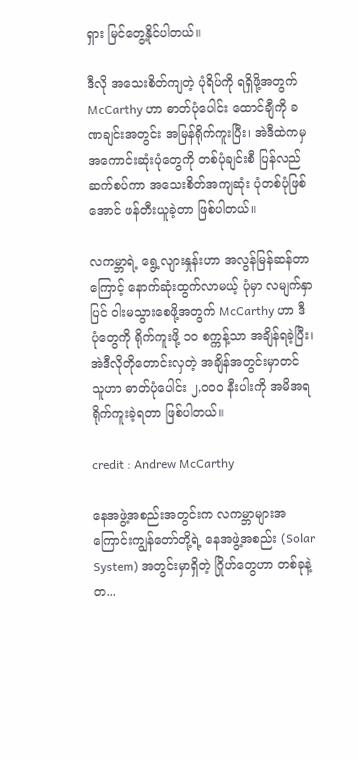ရှား မြင်တွေ့နိုင်ပါတယ်။

ဒီလို အသေးစိတ်ကျတဲ့ ပုံရိပ်ကို ရရှိဖို့အတွက် McCarthy ဟာ ဓာတ်ပုံပေါင်း ထောင်ချီကို ခဏချင်းအတွင်း အမြန်ရိုက်ကူးပြီး၊ အဲဒီထဲကမှ အကောင်းဆုံးပုံတွေကို တစ်ပုံချင်းစီ ပြန်လည်ဆက်စပ်ကာ အသေးစိတ်အကျဆုံး ပုံတစ်ပုံဖြစ်အောင် ဖန်တီးယူခဲ့တာ ဖြစ်ပါတယ်။

လကမ္ဘာရဲ့ ရွေ့လျားနှုန်းဟာ အလွန်မြန်ဆန်တာကြောင့် နောက်ဆုံးထွက်လာမယ့် ပုံမှာ လမျက်နှာပြင် ဝါးမသွားစေဖို့အတွက် McCarthy ဟာ ဒီပုံတွေကို ရိုက်ကူးဖို့ ၁၀ စက္ကန့်သာ အချိန်ရခဲ့ပြီး၊ အဲဒီလိုတိုတောင်းလှတဲ့ အချိန်အတွင်းမှာတင် သူဟာ ဓာတ်ပုံပေါင်း ၂,၀၀၀ နီးပါးကို အမိအရ ရိုက်ကူးခဲ့ရတာ ဖြစ်ပါတယ်။

credit : Andrew McCarthy

နေအဖွဲ့အစည်းအတွင်းက လကမ္ဘာများအကြောင်းကျွန်တော်တို့ရဲ့ နေအဖွဲ့အစည်း (Solar System) အတွင်းမှာရှိတဲ့ ဂြိုဟ်တွေဟာ တစ်ခုနဲ့တ...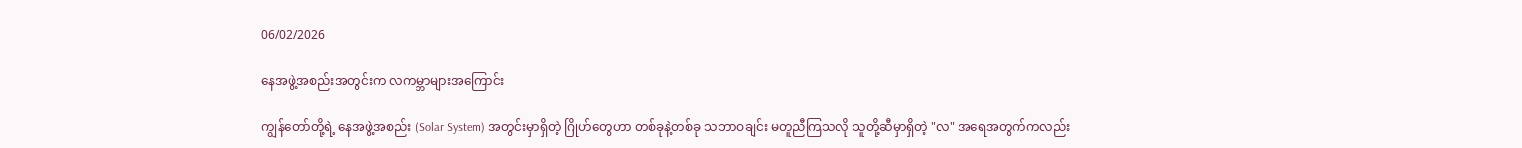06/02/2026

နေအဖွဲ့အစည်းအတွင်းက လကမ္ဘာများအကြောင်း

ကျွန်တော်တို့ရဲ့ နေအဖွဲ့အစည်း (Solar System) အတွင်းမှာရှိတဲ့ ဂြိုဟ်တွေဟာ တစ်ခုနဲ့တစ်ခု သဘာဝချင်း မတူညီကြသလို သူတို့ဆီမှာရှိတဲ့ "လ" အရေအတွက်ကလည်း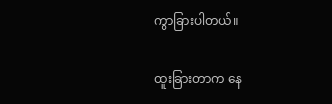ကွာခြားပါတယ်။

ထူးခြားတာက နေ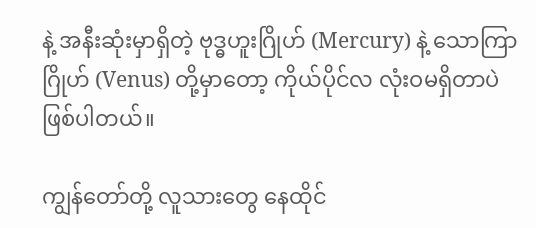နဲ့ အနီးဆုံးမှာရှိတဲ့ ဗုဒ္ဓဟူးဂြိုဟ် (Mercury) နဲ့ သောကြာဂြိုဟ် (Venus) တို့မှာတော့ ကိုယ်ပိုင်လ လုံးဝမရှိတာပဲ ဖြစ်ပါတယ်။

ကျွန်တော်တို့ လူသားတွေ နေထိုင်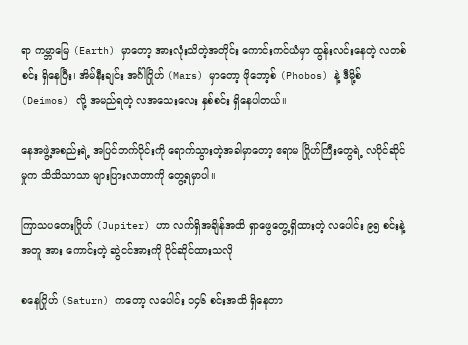ရာ ကမ္ဘာမြေ (Earth) မှာတော့ အားလုံးသိတဲ့အတိုင်း ကောင်းကင်ယံမှာ ထွန်းလင်းနေတဲ့ လတစ်စင်း ရှိနေပြီး၊ အိမ်နီးချင်း အင်္ဂါဂြိုဟ် (Mars) မှာတော့ ဖိုဘော့စ် (Phobos) နဲ့ ဒီမို့စ် (Deimos) လို့ အမည်ရတဲ့ လအသေးလေး နှစ်စင်း ရှိနေပါတယ်။

နေအဖွဲ့အစည်းရဲ့ အပြင်ဘက်ပိုင်းကို ရောက်သွားတဲ့အခါမှာတော့ ဧရာမ ဂြိုဟ်ကြီးတွေရဲ့ လပိုင်ဆိုင်မှုက သိသိသာသာ များပြားလာတာကို တွေ့ရမှာပါ။

ကြာသပတေးဂြိုဟ် (Jupiter) ဟာ လက်ရှိအချိန်အထိ ရှာဖွေတွေ့ရှိထားတဲ့ လပေါင်း ၉၅ စင်းနဲ့အတူ အား ကောင်းတဲ့ ဆွဲငင်အားကို ပိုင်ဆိုင်ထားသလို

စနေဂြိုဟ် (Saturn) ကတော့ လပေါင်း ၁၄၆ စင်းအထိ ရှိနေတာ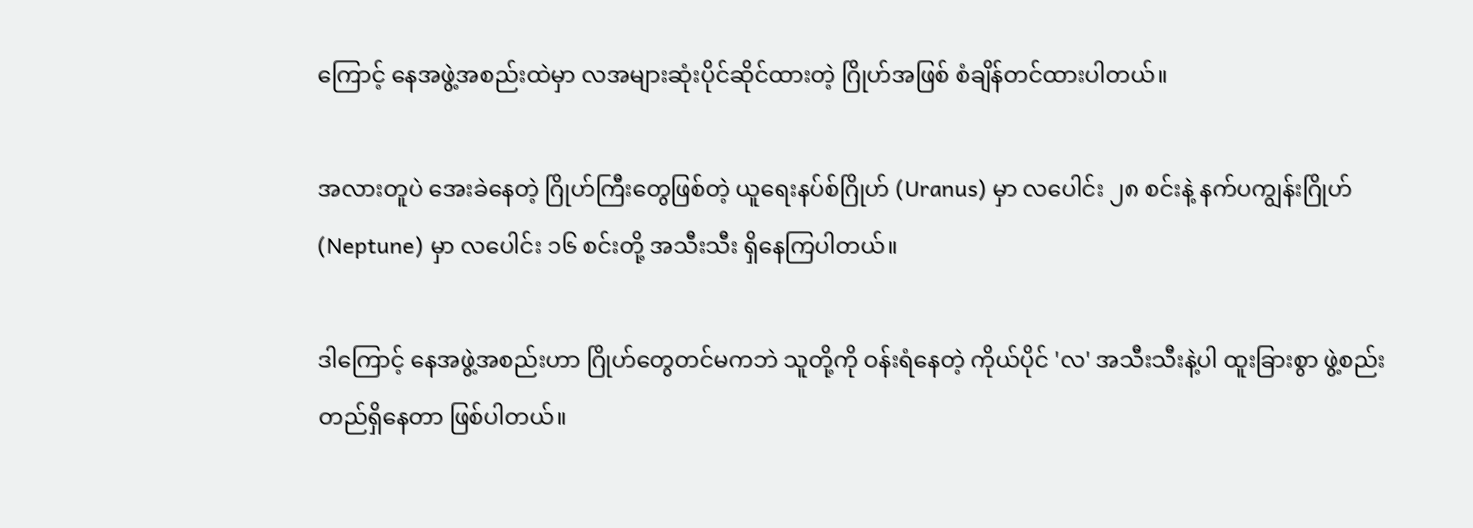ကြောင့် နေအဖွဲ့အစည်းထဲမှာ လအများဆုံးပိုင်ဆိုင်ထားတဲ့ ဂြိုဟ်အဖြစ် စံချိန်တင်ထားပါတယ်။

အလားတူပဲ အေးခဲနေတဲ့ ဂြိုဟ်ကြီးတွေဖြစ်တဲ့ ယူရေးနပ်စ်ဂြိုဟ် (Uranus) မှာ လပေါင်း ၂၈ စင်းနဲ့ နက်ပကျွန်းဂြိုဟ် (Neptune) မှာ လပေါင်း ၁၆ စင်းတို့ အသီးသီး ရှိနေကြပါတယ်။

ဒါကြောင့် နေအဖွဲ့အစည်းဟာ ဂြိုဟ်တွေတင်မကဘဲ သူတို့ကို ဝန်းရံနေတဲ့ ကိုယ်ပိုင် 'လ' အသီးသီးနဲ့ပါ ထူးခြားစွာ ဖွဲ့စည်းတည်ရှိနေတာ ဖြစ်ပါတယ်။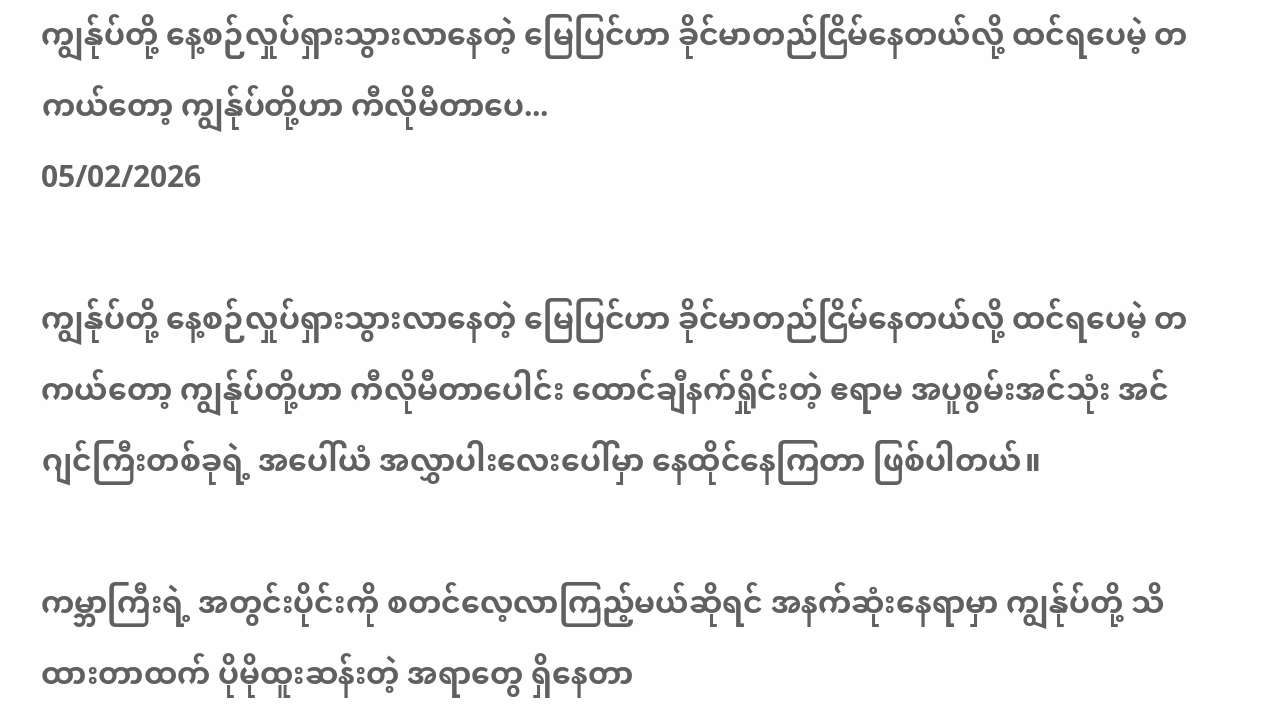ကျွန်ုပ်တို့ နေ့စဉ်လှုပ်ရှားသွားလာနေတဲ့ မြေပြင်ဟာ ခိုင်မာတည်ငြိမ်နေတယ်လို့ ထင်ရပေမဲ့ တကယ်တော့ ကျွန်ုပ်တို့ဟာ ကီလိုမီတာပေ...
05/02/2026

ကျွန်ုပ်တို့ နေ့စဉ်လှုပ်ရှားသွားလာနေတဲ့ မြေပြင်ဟာ ခိုင်မာတည်ငြိမ်နေတယ်လို့ ထင်ရပေမဲ့ တကယ်တော့ ကျွန်ုပ်တို့ဟာ ကီလိုမီတာပေါင်း ထောင်ချီနက်ရှိုင်းတဲ့ ဧရာမ အပူစွမ်းအင်သုံး အင်ဂျင်ကြီးတစ်ခုရဲ့ အပေါ်ယံ အလွှာပါးလေးပေါ်မှာ နေထိုင်နေကြတာ ဖြစ်ပါတယ်။

ကမ္ဘာကြီးရဲ့ အတွင်းပိုင်းကို စတင်လေ့လာကြည့်မယ်ဆိုရင် အနက်ဆုံးနေရာမှာ ကျွန်ုပ်တို့ သိထားတာထက် ပိုမိုထူးဆန်းတဲ့ အရာတွေ ရှိနေတာ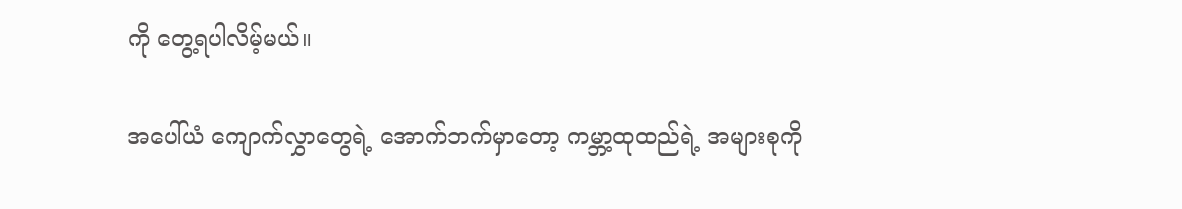ကို တွေ့ရပါလိမ့်မယ်။

အပေါ်ယံ ကျောက်လွှာတွေရဲ့ အောက်ဘက်မှာတော့ ကမ္ဘာ့ထုထည်ရဲ့ အများစုကို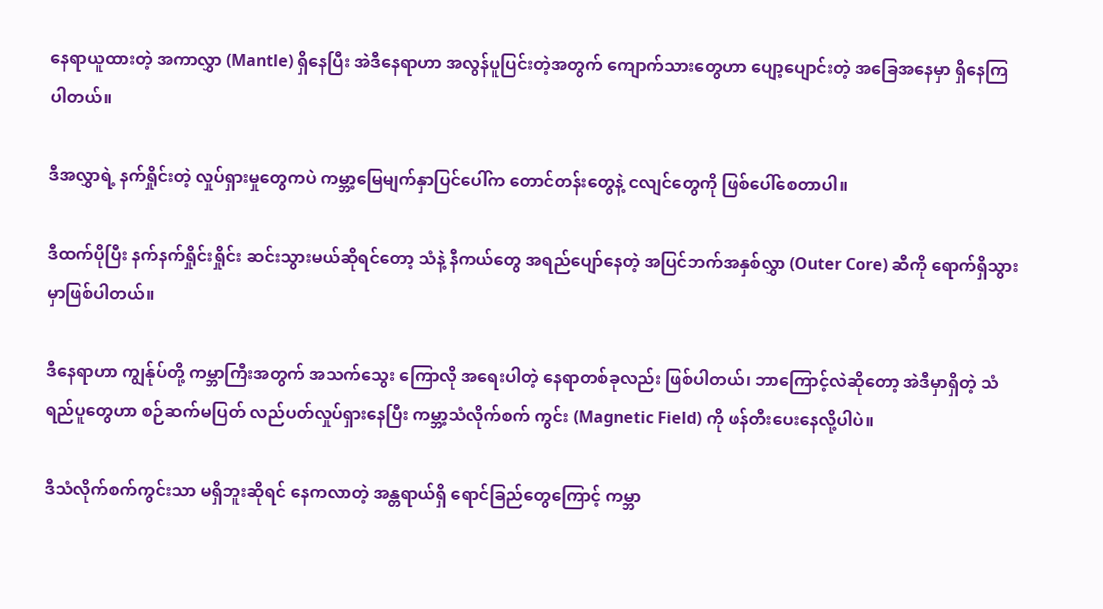နေရာယူထားတဲ့ အကာလွှာ (Mantle) ရှိနေပြီး အဲဒီနေရာဟာ အလွန်ပူပြင်းတဲ့အတွက် ကျောက်သားတွေဟာ ပျော့ပျောင်းတဲ့ အခြေအနေမှာ ရှိနေကြပါတယ်။

ဒီအလွှာရဲ့ နက်ရှိုင်းတဲ့ လှုပ်ရှားမှုတွေကပဲ ကမ္ဘာ့မြေမျက်နှာပြင်ပေါ်က တောင်တန်းတွေနဲ့ ငလျင်တွေကို ဖြစ်ပေါ်စေတာပါ။

ဒီထက်ပိုပြီး နက်နက်ရှိုင်းရှိုင်း ဆင်းသွားမယ်ဆိုရင်တော့ သံနဲ့ နီကယ်တွေ အရည်ပျော်နေတဲ့ အပြင်ဘက်အနှစ်လွှာ (Outer Core) ဆီကို ရောက်ရှိသွားမှာဖြစ်ပါတယ်။

ဒီနေရာဟာ ကျွန်ုပ်တို့ ကမ္ဘာကြီးအတွက် အသက်သွေး ကြောလို အရေးပါတဲ့ နေရာတစ်ခုလည်း ဖြစ်ပါတယ်၊ ဘာကြောင့်လဲဆိုတော့ အဲဒီမှာရှိတဲ့ သံရည်ပူတွေဟာ စဉ်ဆက်မပြတ် လည်ပတ်လှုပ်ရှားနေပြီး ကမ္ဘာ့သံလိုက်စက် ကွင်း (Magnetic Field) ကို ဖန်တီးပေးနေလို့ပါပဲ။

ဒီသံလိုက်စက်ကွင်းသာ မရှိဘူးဆိုရင် နေကလာတဲ့ အန္တရာယ်ရှိ ရောင်ခြည်တွေကြောင့် ကမ္ဘာ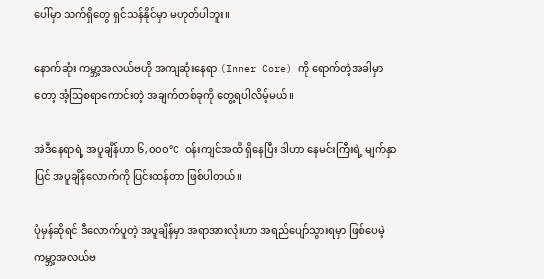ပေါ်မှာ သက်ရှိတွေ ရှင်သန်နိုင်မှာ မဟုတ်ပါဘူး။

နောက်ဆုံး ကမ္ဘာ့အလယ်ဗဟို အကျဆုံးနေရာ (Inner Core) ကို ရောက်တဲ့အခါမှာတော့ အံ့သြစရာကောင်းတဲ့ အချက်တစ်ခုကို တွေ့ရပါလိမ့်မယ်။

အဲဒီနေရာရဲ့ အပူချိန်ဟာ ၆,၀၀၀°C ဝန်းကျင်အထိ ရှိနေပြီး ဒါဟာ နေမင်းကြီးရဲ့ မျက်နှာပြင် အပူချိန်လောက်ကို ပြင်းထန်တာ ဖြစ်ပါတယ်။

ပုံမှန်ဆိုရင် ဒီလောက်ပူတဲ့ အပူချိန်မှာ အရာအားလုံးဟာ အရည်ပျော်သွားရမှာ ဖြစ်ပေမဲ့ ကမ္ဘာ့အလယ်ဗ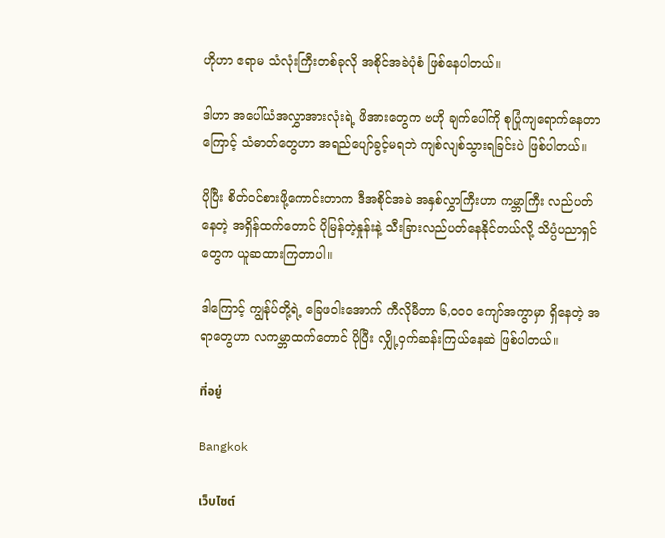ဟိုဟာ ဧရာမ သံလုံးကြီးတစ်ခုလို အစိုင်အခဲပုံစံ ဖြစ်နေပါတယ်။

ဒါဟာ အပေါ်ယံအလွှာအားလုံးရဲ့ ဖိအားတွေက ဗဟို ချက်ပေါ်ကို စုပြုံကျရောက်နေတာကြောင့် သံဓာတ်တွေဟာ အရည်ပျော်ခွင့်မရဘဲ ကျစ်လျစ်သွားရခြင်းပဲ ဖြစ်ပါတယ်။

ပိုပြီး စိတ်ဝင်စားဖို့ကောင်းတာက ဒီအစိုင်အခဲ အနှစ်လွှာကြီးဟာ ကမ္ဘာကြီး လည်ပတ်နေတဲ့ အရှိန်ထက်တောင် ပိုမြန်တဲ့နှုန်းနဲ့ သီးခြားလည်ပတ်နေနိုင်တယ်လို့ သိပ္ပံပညာရှင်တွေက ယူဆထားကြတာပါ။

ဒါကြောင့် ကျွန်ုပ်တို့ရဲ့ ခြေဖဝါးအောက် ကီလိုမီတာ ၆,၀၀၀ ကျော်အကွာမှာ ရှိနေတဲ့ အရာတွေဟာ လကမ္ဘာထက်တောင် ပိုပြီး လျှို့ဝှက်ဆန်းကြယ်နေဆဲ ဖြစ်ပါတယ်။

ที่อยู่

Bangkok

เว็บไซต์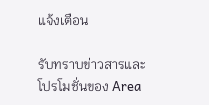แจ้งเตือน

รับทราบข่าวสารและโปรโมชั่นของ Area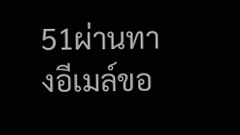51ผ่านทางอีเมล์ขอ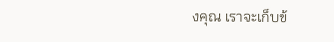งคุณ เราจะเก็บข้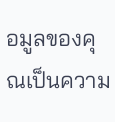อมูลของคุณเป็นความ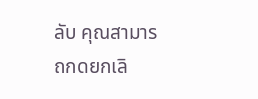ลับ คุณสามารถกดยกเลิ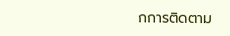กการติดตาม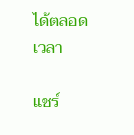ได้ตลอดเวลา

แชร์